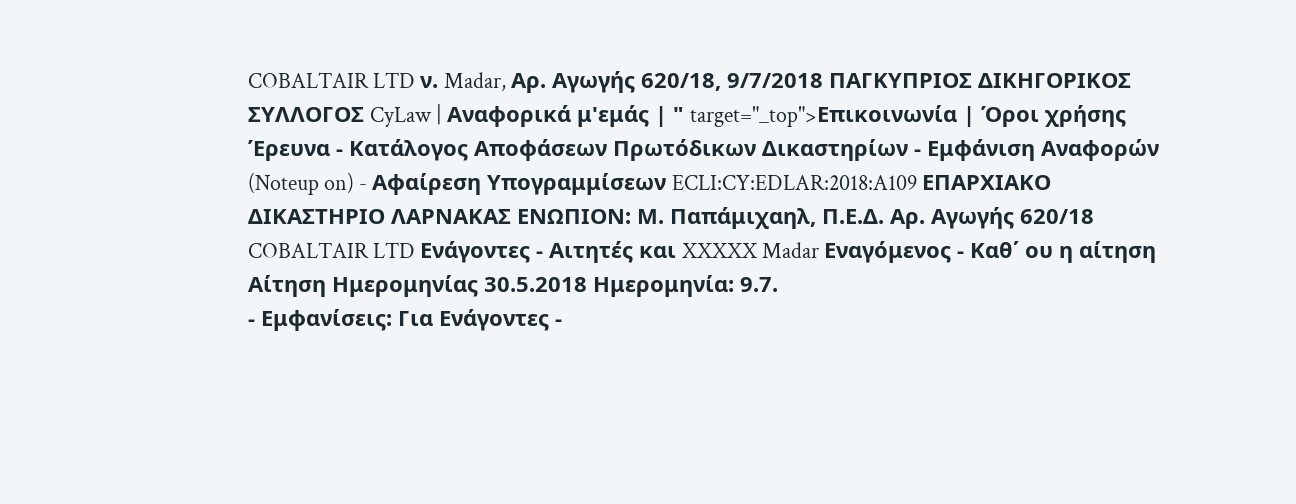COBALTAIR LTD ν. Madar, Αρ. Αγωγής 620/18, 9/7/2018 ΠΑΓΚΥΠΡΙΟΣ ΔΙΚΗΓΟΡΙΚΟΣ ΣΥΛΛΟΓΟΣ CyLaw | Αναφορικά μ'εμάς | " target="_top">Επικοινωνία | Όροι χρήσης Έρευνα - Κατάλογος Αποφάσεων Πρωτόδικων Δικαστηρίων - Εμφάνιση Αναφορών (Noteup on) - Αφαίρεση Υπογραμμίσεων ECLI:CY:EDLAR:2018:A109 ΕΠΑΡΧΙΑΚΟ ΔΙΚΑΣΤΗΡΙΟ ΛΑΡΝΑΚΑΣ ΕΝΩΠΙΟΝ: Μ. Παπάμιχαηλ, Π.Ε.Δ. Αρ. Αγωγής 620/18 COBALTAIR LTD Ενάγοντες - Αιτητές και XXXXX Madar Εναγόμενος - Καθ΄ ου η αίτηση Αίτηση Ημερομηνίας 30.5.2018 Ημερομηνία: 9.7.
- Εμφανίσεις: Για Ενάγοντες -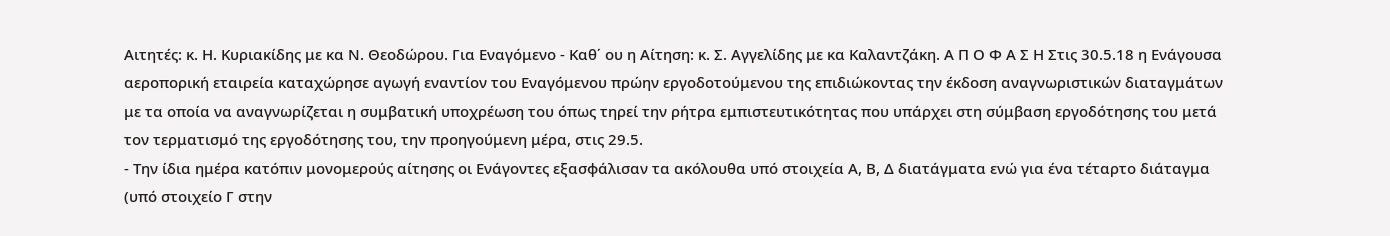Αιτητές: κ. Η. Κυριακίδης με κα Ν. Θεοδώρου. Για Εναγόμενο - Καθ΄ ου η Αίτηση: κ. Σ. Αγγελίδης με κα Καλαντζάκη. Α Π Ο Φ Α Σ Η Στις 30.5.18 η Ενάγουσα αεροπορική εταιρεία καταχώρησε αγωγή εναντίον του Εναγόμενου πρώην εργοδοτούμενου της επιδιώκοντας την έκδοση αναγνωριστικών διαταγμάτων με τα οποία να αναγνωρίζεται η συμβατική υποχρέωση του όπως τηρεί την ρήτρα εμπιστευτικότητας που υπάρχει στη σύμβαση εργοδότησης του μετά τον τερματισμό της εργοδότησης του, την προηγούμενη μέρα, στις 29.5.
- Την ίδια ημέρα κατόπιν μονομερούς αίτησης οι Ενάγοντες εξασφάλισαν τα ακόλουθα υπό στοιχεία Α, Β, Δ διατάγματα ενώ για ένα τέταρτο διάταγμα (υπό στοιχείο Γ στην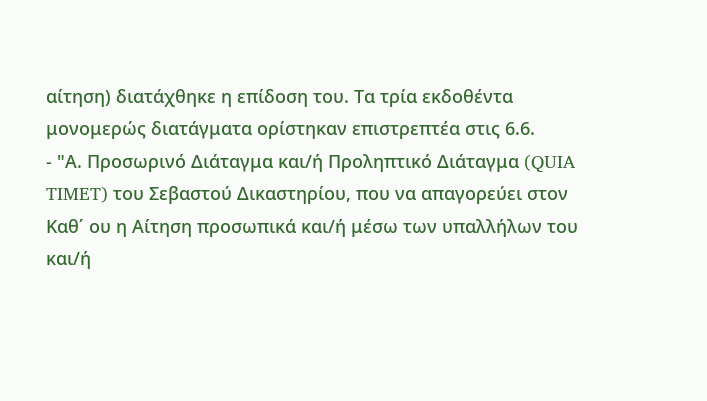αίτηση) διατάχθηκε η επίδοση του. Τα τρία εκδοθέντα μονομερώς διατάγματα ορίστηκαν επιστρεπτέα στις 6.6.
- "Α. Προσωρινό Διάταγμα και/ή Προληπτικό Διάταγμα (QUIA TIMET) του Σεβαστού Δικαστηρίου, που να απαγορεύει στον Καθ΄ ου η Αίτηση προσωπικά και/ή μέσω των υπαλλήλων του και/ή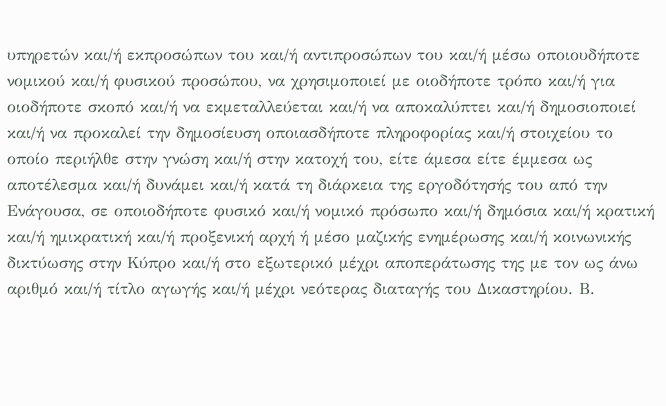υπηρετών και/ή εκπροσώπων του και/ή αντιπροσώπων του και/ή μέσω οποιουδήποτε νομικού και/ή φυσικού προσώπου, να χρησιμοποιεί με οιοδήποτε τρόπο και/ή για οιοδήποτε σκοπό και/ή να εκμεταλλεύεται και/ή να αποκαλύπτει και/ή δημοσιοποιεί και/ή να προκαλεί την δημοσίευση οποιασδήποτε πληροφορίας και/ή στοιχείου το οποίο περιήλθε στην γνώση και/ή στην κατοχή του, είτε άμεσα είτε έμμεσα ως αποτέλεσμα και/ή δυνάμει και/ή κατά τη διάρκεια της εργοδότησής του από την Ενάγουσα, σε οποιοδήποτε φυσικό και/ή νομικό πρόσωπο και/ή δημόσια και/ή κρατική και/ή ημικρατική και/ή προξενική αρχή ή μέσο μαζικής ενημέρωσης και/ή κοινωνικής δικτύωσης στην Κύπρο και/ή στο εξωτερικό μέχρι αποπεράτωσης της με τον ως άνω αριθμό και/ή τίτλο αγωγής και/ή μέχρι νεότερας διαταγής του Δικαστηρίου. Β.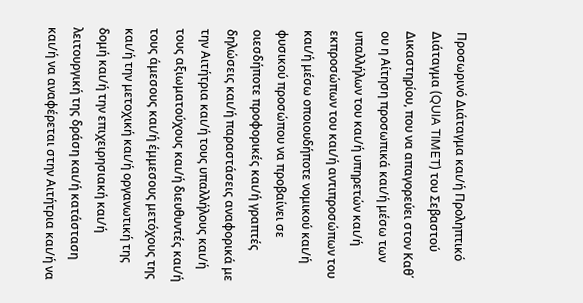Προσωρινό Διάταγμα και/ή Προληπτικό Διάταγμα (QUIA TIMET) του Σεβαστού Δικαστηρίου, που να απαγορεύει στον Καθ΄ ου η Αίτηση προσωπικά και/ή μέσω των υπαλλήλων του και/ή υπηρετών και/ή εκπροσώπων του και/ή αντιπροσώπων του και/ή μέσω οποιουδήποτε νομικού και/ή φυσικού προσώπου να προβαίνει σε οιεσδήποτε προφορικές και/ή γραπτές δηλώσεις και/ή παραστάσεις αναφορικά με την Αιτήτρια και/ή τους υπαλλήλους και/ή τους αξιωματούχους και/ή διευθυντές και/ή τους άμεσους και/ή έμμεσους μετόχους της και/ή την μετοχική και/ή οργανωτική της δομή και/ή την επιχειρησιακή και/ή λειτουργική της δράση και/ή κατάσταση και/ή να αναφέρεται στην Αιτήτρια και/ή να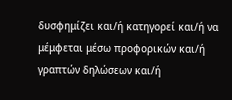δυσφημίζει και/ή κατηγορεί και/ή να μέμφεται μέσω προφορικών και/ή γραπτών δηλώσεων και/ή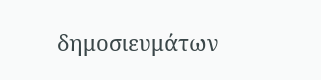δημοσιευμάτων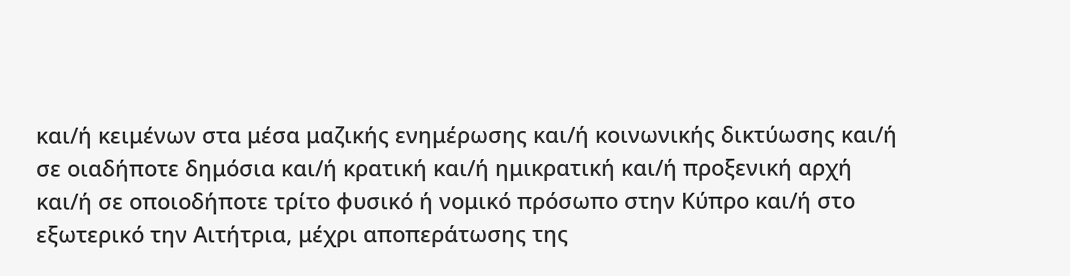και/ή κειμένων στα μέσα μαζικής ενημέρωσης και/ή κοινωνικής δικτύωσης και/ή σε οιαδήποτε δημόσια και/ή κρατική και/ή ημικρατική και/ή προξενική αρχή και/ή σε οποιοδήποτε τρίτο φυσικό ή νομικό πρόσωπο στην Κύπρο και/ή στο εξωτερικό την Αιτήτρια, μέχρι αποπεράτωσης της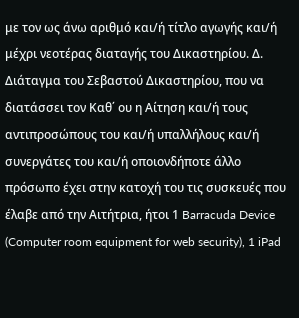με τον ως άνω αριθμό και/ή τίτλο αγωγής και/ή μέχρι νεοτέρας διαταγής του Δικαστηρίου. Δ. Διάταγμα του Σεβαστού Δικαστηρίου, που να διατάσσει τον Καθ΄ ου η Αίτηση και/ή τους αντιπροσώπους του και/ή υπαλλήλους και/ή συνεργάτες του και/ή οποιονδήποτε άλλο πρόσωπο έχει στην κατοχή του τις συσκευές που έλαβε από την Αιτήτρια, ήτοι 1 Barracuda Device (Computer room equipment for web security), 1 iPad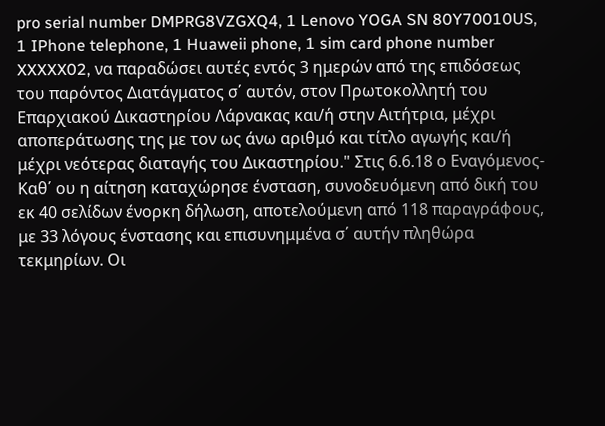pro serial number DMPRG8VZGXQ4, 1 Lenovo YOGA SN 80Y70010US, 1 IPhone telephone, 1 Huaweii phone, 1 sim card phone number XXXXX02, να παραδώσει αυτές εντός 3 ημερών από της επιδόσεως του παρόντος Διατάγματος σ΄ αυτόν, στον Πρωτοκολλητή του Επαρχιακού Δικαστηρίου Λάρνακας και/ή στην Αιτήτρια, μέχρι αποπεράτωσης της με τον ως άνω αριθμό και τίτλο αγωγής και/ή μέχρι νεότερας διαταγής του Δικαστηρίου." Στις 6.6.18 ο Εναγόμενος-Καθ΄ ου η αίτηση καταχώρησε ένσταση, συνοδευόμενη από δική του εκ 40 σελίδων ένορκη δήλωση, αποτελούμενη από 118 παραγράφους, με 33 λόγους ένστασης και επισυνημμένα σ΄ αυτήν πληθώρα τεκμηρίων. Οι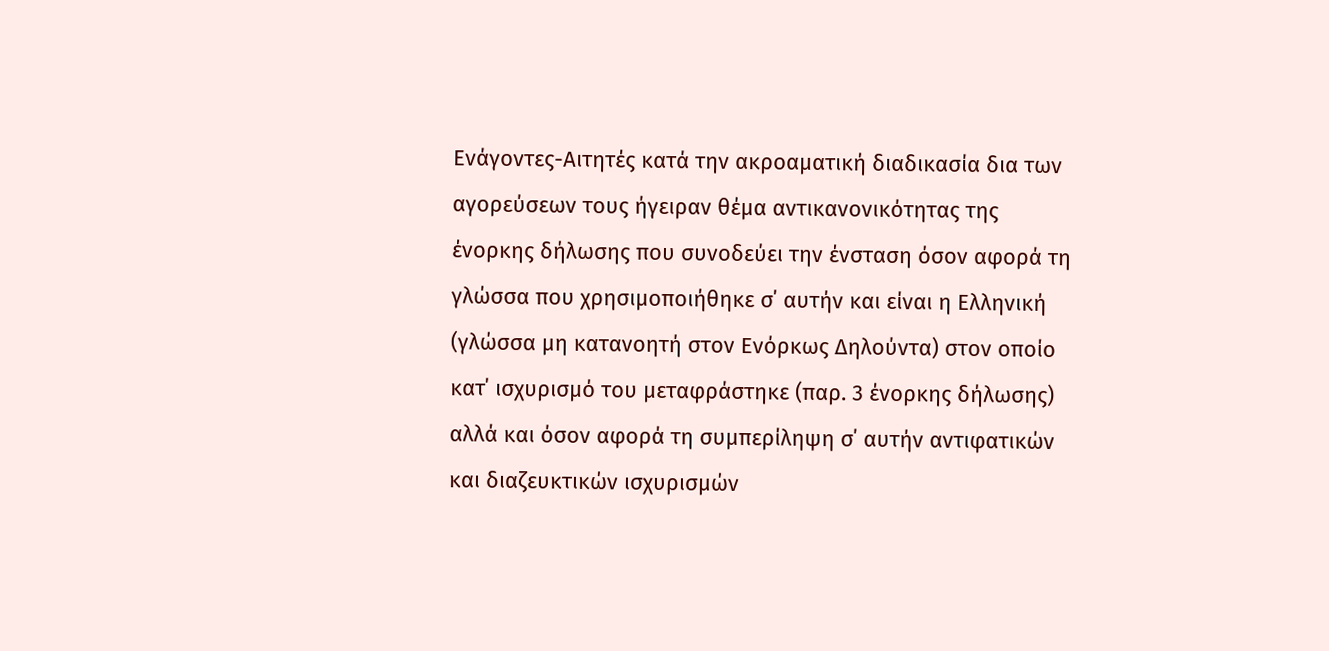Ενάγοντες-Αιτητές κατά την ακροαματική διαδικασία δια των αγορεύσεων τους ήγειραν θέμα αντικανονικότητας της ένορκης δήλωσης που συνοδεύει την ένσταση όσον αφορά τη γλώσσα που χρησιμοποιήθηκε σ΄ αυτήν και είναι η Ελληνική (γλώσσα μη κατανοητή στον Ενόρκως Δηλούντα) στον οποίο κατ΄ ισχυρισμό του μεταφράστηκε (παρ. 3 ένορκης δήλωσης) αλλά και όσον αφορά τη συμπερίληψη σ΄ αυτήν αντιφατικών και διαζευκτικών ισχυρισμών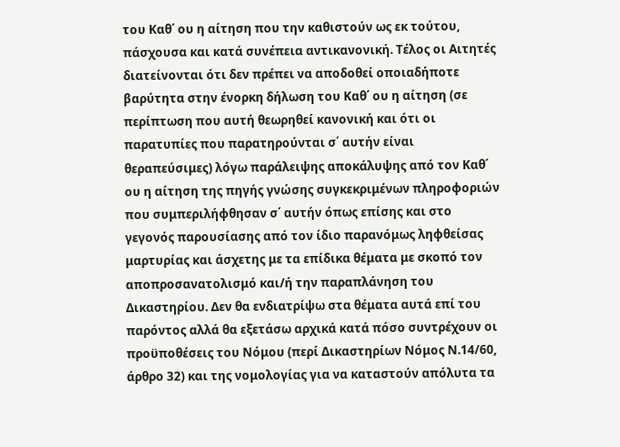του Καθ΄ ου η αίτηση που την καθιστούν ως εκ τούτου, πάσχουσα και κατά συνέπεια αντικανονική. Τέλος οι Αιτητές διατείνονται ότι δεν πρέπει να αποδοθεί οποιαδήποτε βαρύτητα στην ένορκη δήλωση του Καθ΄ ου η αίτηση (σε περίπτωση που αυτή θεωρηθεί κανονική και ότι οι παρατυπίες που παρατηρούνται σ΄ αυτήν είναι θεραπεύσιμες) λόγω παράλειψης αποκάλυψης από τον Καθ΄ ου η αίτηση της πηγής γνώσης συγκεκριμένων πληροφοριών που συμπεριλήφθησαν σ΄ αυτήν όπως επίσης και στο γεγονός παρουσίασης από τον ίδιο παρανόμως ληφθείσας μαρτυρίας και άσχετης με τα επίδικα θέματα με σκοπό τον αποπροσανατολισμό και/ή την παραπλάνηση του Δικαστηρίου. Δεν θα ενδιατρίψω στα θέματα αυτά επί του παρόντος αλλά θα εξετάσω αρχικά κατά πόσο συντρέχουν οι προϋποθέσεις του Νόμου (περί Δικαστηρίων Νόμος Ν.14/60, άρθρο 32) και της νομολογίας για να καταστούν απόλυτα τα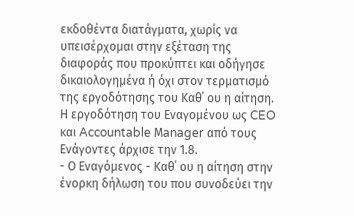εκδοθέντα διατάγματα, χωρίς να υπεισέρχομαι στην εξέταση της διαφοράς που προκύπτει και οδήγησε δικαιολογημένα ή όχι στον τερματισμό της εργοδότησης του Καθ΄ ου η αίτηση. Η εργοδότηση του Εναγομένου ως CEO και Accountable Μanager από τους Ενάγοντες άρχισε την 1.8.
- Ο Εναγόμενος - Καθ΄ ου η αίτηση στην ένορκη δήλωση του που συνοδεύει την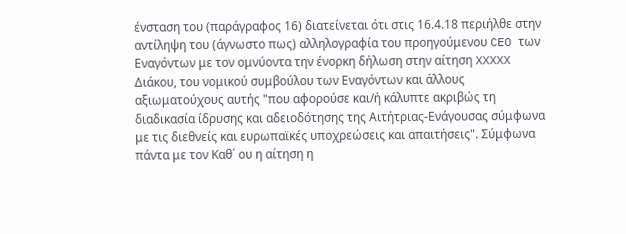ένσταση του (παράγραφος 16) διατείνεται ότι στις 16.4.18 περιήλθε στην αντίληψη του (άγνωστο πως) αλληλογραφία του προηγούμενου CEO των Εναγόντων με τον ομνύοντα την ένορκη δήλωση στην αίτηση XXXXX Διάκου, του νομικού συμβούλου των Εναγόντων και άλλους αξιωματούχους αυτής "που αφορούσε και/ή κάλυπτε ακριβώς τη διαδικασία ίδρυσης και αδειοδότησης της Αιτήτριας-Ενάγουσας σύμφωνα με τις διεθνείς και ευρωπαϊκές υποχρεώσεις και απαιτήσεις". Σύμφωνα πάντα με τον Καθ΄ ου η αίτηση η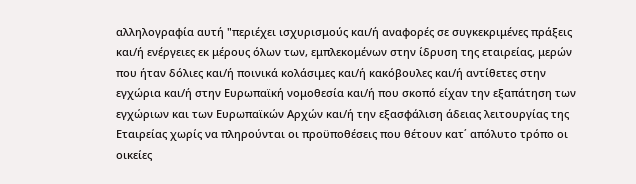αλληλογραφία αυτή "περιέχει ισχυρισμούς και/ή αναφορές σε συγκεκριμένες πράξεις και/ή ενέργειες εκ μέρους όλων των, εμπλεκομένων στην ίδρυση της εταιρείας, μερών που ήταν δόλιες και/ή ποινικά κολάσιμες και/ή κακόβουλες και/ή αντίθετες στην εγχώρια και/ή στην Ευρωπαϊκή νομοθεσία και/ή που σκοπό είχαν την εξαπάτηση των εγχώριων και των Ευρωπαϊκών Αρχών και/ή την εξασφάλιση άδειας λειτουργίας της Εταιρείας χωρίς να πληρούνται οι προϋποθέσεις που θέτουν κατ΄ απόλυτο τρόπο οι οικείες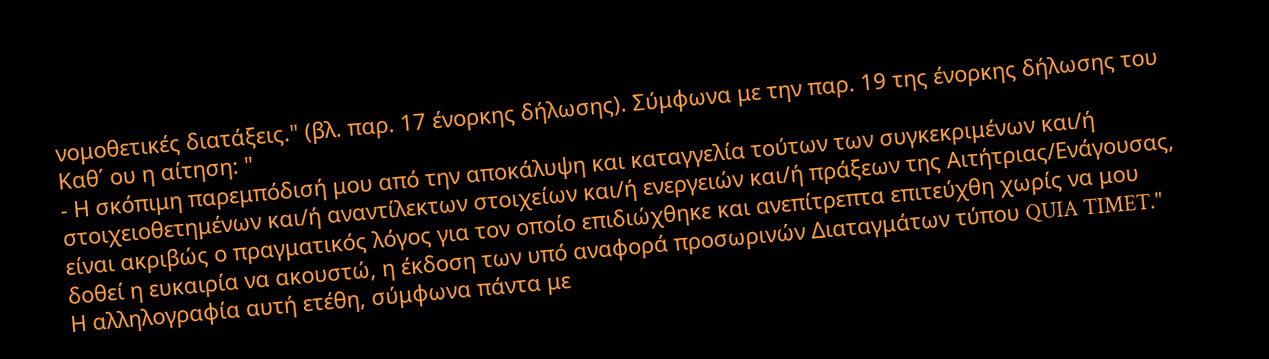νομοθετικές διατάξεις." (βλ. παρ. 17 ένορκης δήλωσης). Σύμφωνα με την παρ. 19 της ένορκης δήλωσης του Καθ΄ ου η αίτηση: "
- Η σκόπιμη παρεμπόδισή μου από την αποκάλυψη και καταγγελία τούτων των συγκεκριμένων και/ή στοιχειοθετημένων και/ή αναντίλεκτων στοιχείων και/ή ενεργειών και/ή πράξεων της Αιτήτριας/Ενάγουσας, είναι ακριβώς ο πραγματικός λόγος για τον οποίο επιδιώχθηκε και ανεπίτρεπτα επιτεύχθη χωρίς να μου δοθεί η ευκαιρία να ακουστώ, η έκδοση των υπό αναφορά προσωρινών Διαταγμάτων τύπου QUIA TIMET." Η αλληλογραφία αυτή ετέθη, σύμφωνα πάντα με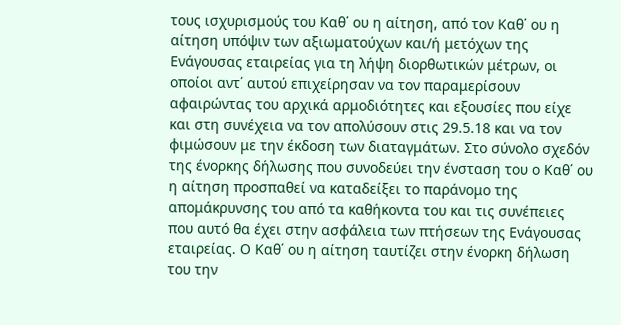τους ισχυρισμούς του Καθ΄ ου η αίτηση, από τον Καθ΄ ου η αίτηση υπόψιν των αξιωματούχων και/ή μετόχων της Ενάγουσας εταιρείας για τη λήψη διορθωτικών μέτρων, οι οποίοι αντ΄ αυτού επιχείρησαν να τον παραμερίσουν αφαιρώντας του αρχικά αρμοδιότητες και εξουσίες που είχε και στη συνέχεια να τον απολύσουν στις 29.5.18 και να τον φιμώσουν με την έκδοση των διαταγμάτων. Στο σύνολο σχεδόν της ένορκης δήλωσης που συνοδεύει την ένσταση του ο Καθ΄ ου η αίτηση προσπαθεί να καταδείξει το παράνομο της απομάκρυνσης του από τα καθήκοντα του και τις συνέπειες που αυτό θα έχει στην ασφάλεια των πτήσεων της Ενάγουσας εταιρείας. Ο Καθ΄ ου η αίτηση ταυτίζει στην ένορκη δήλωση του την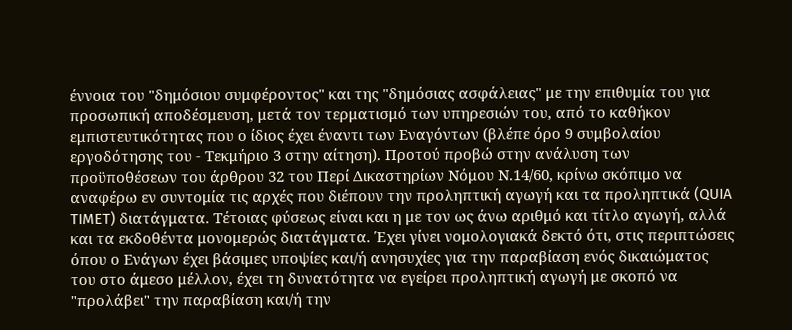έννοια του "δημόσιου συμφέροντος" και της "δημόσιας ασφάλειας" με την επιθυμία του για προσωπική αποδέσμευση, μετά τον τερματισμό των υπηρεσιών του, από το καθήκον εμπιστευτικότητας που ο ίδιος έχει έναντι των Εναγόντων (βλέπε όρο 9 συμβολαίου εργοδότησης του - Τεκμήριο 3 στην αίτηση). Προτού προβώ στην ανάλυση των προϋποθέσεων του άρθρου 32 του Περί Δικαστηρίων Νόμου Ν.14/60, κρίνω σκόπιμο να αναφέρω εν συντομία τις αρχές που διέπουν την προληπτική αγωγή και τα προληπτικά (QUIA TIMET) διατάγματα. Τέτοιας φύσεως είναι και η με τον ως άνω αριθμό και τίτλο αγωγή, αλλά και τα εκδοθέντα μονομερώς διατάγματα. Έχει γίνει νομολογιακά δεκτό ότι, στις περιπτώσεις όπου ο Ενάγων έχει βάσιμες υποψίες και/ή ανησυχίες για την παραβίαση ενός δικαιώματος του στο άμεσο μέλλον, έχει τη δυνατότητα να εγείρει προληπτική αγωγή με σκοπό να "προλάβει" την παραβίαση και/ή την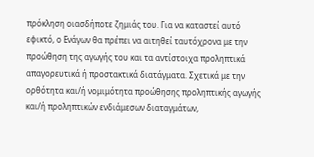πρόκληση οιασδήποτε ζημιάς του. Για να καταστεί αυτό εφικτό, ο Ενάγων θα πρέπει να αιτηθεί ταυτόχρονα με την προώθηση της αγωγής του και τα αντίστοιχα προληπτικά απαγορευτικά ή προστακτικά διατάγματα. Σχετικά με την ορθότητα και/ή νομιμότητα προώθησης προληπτικής αγωγής και/ή προληπτικών ενδιάμεσων διαταγμάτων,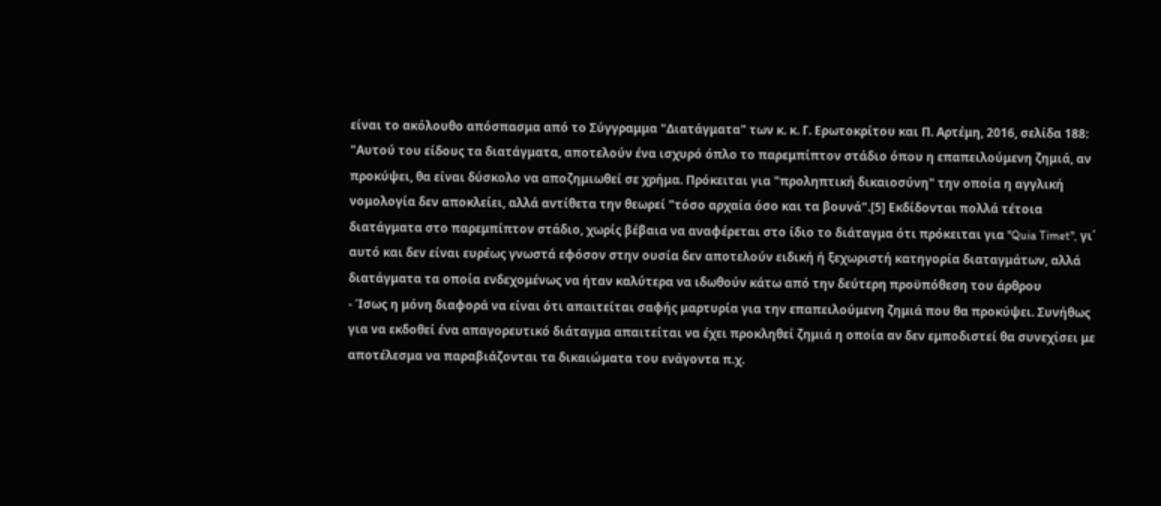είναι το ακόλουθο απόσπασμα από το Σύγγραμμα "Διατάγματα" των κ. κ. Γ. Ερωτοκρίτου και Π. Αρτέμη, 2016, σελίδα 188: "Αυτού του είδους τα διατάγματα, αποτελούν ένα ισχυρό όπλο το παρεμπίπτον στάδιο όπου η επαπειλούμενη ζημιά, αν προκύψει, θα είναι δύσκολο να αποζημιωθεί σε χρήμα. Πρόκειται για "προληπτική δικαιοσύνη" την οποία η αγγλική νομολογία δεν αποκλείει, αλλά αντίθετα την θεωρεί "τόσο αρχαία όσο και τα βουνά".[5] Εκδίδονται πολλά τέτοια διατάγματα στο παρεμπίπτον στάδιο, χωρίς βέβαια να αναφέρεται στο ίδιο το διάταγμα ότι πρόκειται για "Quia Timet", γι΄ αυτό και δεν είναι ευρέως γνωστά εφόσον στην ουσία δεν αποτελούν ειδική ή ξεχωριστή κατηγορία διαταγμάτων, αλλά διατάγματα τα οποία ενδεχομένως να ήταν καλύτερα να ιδωθούν κάτω από την δεύτερη προϋπόθεση του άρθρου
- Ίσως η μόνη διαφορά να είναι ότι απαιτείται σαφής μαρτυρία για την επαπειλούμενη ζημιά που θα προκύψει. Συνήθως για να εκδοθεί ένα απαγορευτικό διάταγμα απαιτείται να έχει προκληθεί ζημιά η οποία αν δεν εμποδιστεί θα συνεχίσει με αποτέλεσμα να παραβιάζονται τα δικαιώματα του ενάγοντα π.χ.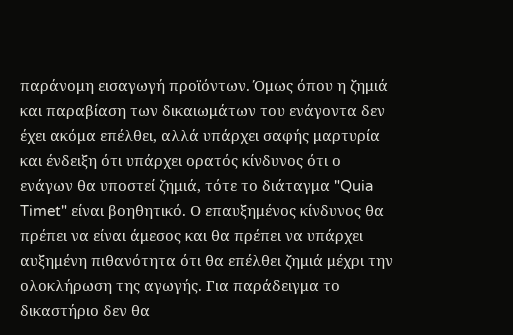παράνομη εισαγωγή προϊόντων. Όμως όπου η ζημιά και παραβίαση των δικαιωμάτων του ενάγοντα δεν έχει ακόμα επέλθει, αλλά υπάρχει σαφής μαρτυρία και ένδειξη ότι υπάρχει ορατός κίνδυνος ότι ο ενάγων θα υποστεί ζημιά, τότε το διάταγμα "Quia Timet" είναι βοηθητικό. Ο επαυξημένος κίνδυνος θα πρέπει να είναι άμεσος και θα πρέπει να υπάρχει αυξημένη πιθανότητα ότι θα επέλθει ζημιά μέχρι την ολοκλήρωση της αγωγής. Για παράδειγμα το δικαστήριο δεν θα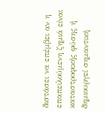διστάσει να επέμβει αν η επαπειλούμενη ζημιά είναι καταστροφικής φύσης ή δημιουργεί σημαντική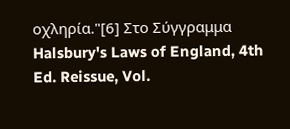οχληρία."[6] Στο Σύγγραμμα Halsbury's Laws of England, 4th Ed. Reissue, Vol.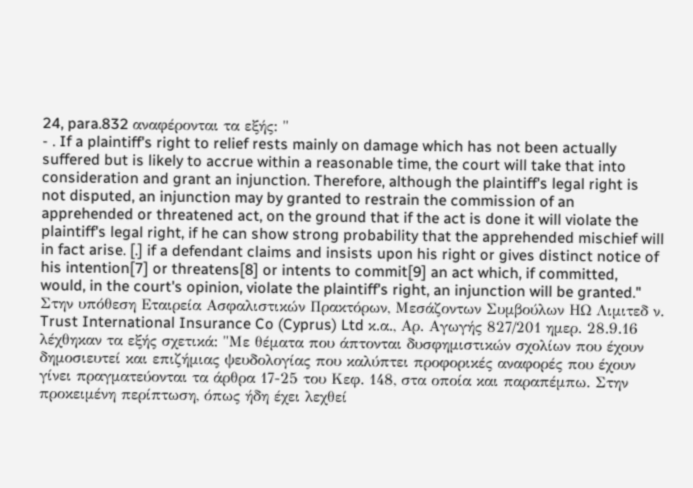24, para.832 αναφέρονται τα εξής: "
- . If a plaintiff's right to relief rests mainly on damage which has not been actually suffered but is likely to accrue within a reasonable time, the court will take that into consideration and grant an injunction. Therefore, although the plaintiff's legal right is not disputed, an injunction may by granted to restrain the commission of an apprehended or threatened act, on the ground that if the act is done it will violate the plaintiff's legal right, if he can show strong probability that the apprehended mischief will in fact arise. [.] if a defendant claims and insists upon his right or gives distinct notice of his intention[7] or threatens[8] or intents to commit[9] an act which, if committed, would, in the court's opinion, violate the plaintiff's right, an injunction will be granted." Στην υπόθεση Εταιρεία Ασφαλιστικών Πρακτόρων, Μεσάζοντων Συμβούλων ΗΩ Λιμιτεδ ν. Trust International Insurance Co (Cyprus) Ltd κ.α., Αρ. Αγωγής 827/201 ημερ. 28.9.16 λέχθηκαν τα εξής σχετικά: "Με θέματα που άπτονται δυσφημιστικών σχολίων που έχουν δημοσιευτεί και επιζήμιας ψευδολογίας που καλύπτει προφορικές αναφορές που έχουν γίνει πραγματεύονται τα άρθρα 17-25 του Κεφ. 148, στα οποία και παραπέμπω. Στην προκειμένη περίπτωση, όπως ήδη έχει λεχθεί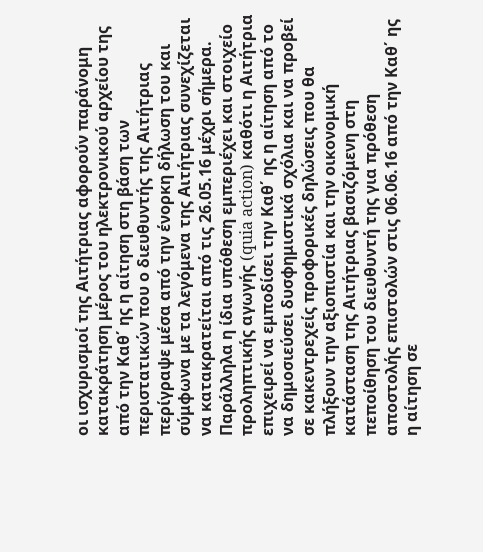οι ισχυρισμοί της Αιτήτριας αφορούν παράνομη κατακράτηση μέρος του ηλεκτρονικού αρχείου της από την Καθ΄ ης η αίτηση στη βάση των περιστατικών που ο διευθυντής της Αιτήτριας περίγραψε μέσα από την ένορκη δήλωση του και σύμφωνα με τα λεγόμενα της Αιτήτριας συνεχίζεται να κατακρατείται από τις 26.05.16 μέχρι σήμερα. Παράλληλα η ίδια υπόθεση εμπεριέχει και στοιχείο προληπτικής αγωγής (quia action) καθότι η Αιτήτρια επιχειρεί να εμποδίσει την Καθ΄ ης η αίτηση από το να δημοσιεύσει δυσφημιστικά σχόλια και να προβεί σε κακεντρεχείς προφορικές δηλώσεις που θα πλήξουν την αξιοπιστία και την οικονομική κατάσταση της Αιτήτριας βασιζόμενη στη πεποίθηση του διευθυντή της για πρόθεση αποστολής επιστολών στις 06.06.16 από την Καθ΄ ης η αίτηση σε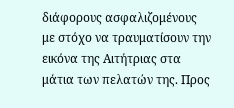διάφορους ασφαλιζομένους με στόχο να τραυματίσουν την εικόνα της Αιτήτριας στα μάτια των πελατών της. Προς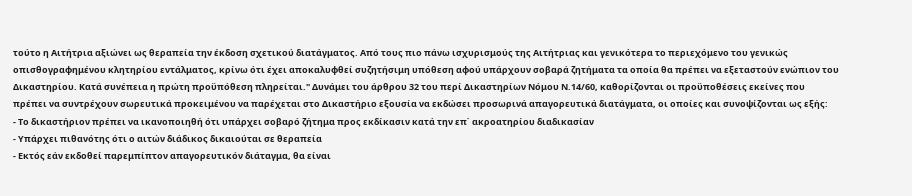τούτο η Αιτήτρια αξιώνει ως θεραπεία την έκδοση σχετικού διατάγματος. Από τους πιο πάνω ισχυρισμούς της Αιτήτριας και γενικότερα το περιεχόμενο του γενικώς οπισθογραφημένου κλητηρίου εντάλματος, κρίνω ότι έχει αποκαλυφθεί συζητήσιμη υπόθεση αφού υπάρχουν σοβαρά ζητήματα τα οποία θα πρέπει να εξεταστούν ενώπιον του Δικαστηρίου. Κατά συνέπεια η πρώτη προϋπόθεση πληρείται." Δυνάμει του άρθρου 32 του περί Δικαστηρίων Νόμου Ν.14/60, καθορίζονται οι προϋποθέσεις εκείνες που πρέπει να συντρέχουν σωρευτικά προκειμένου να παρέχεται στο Δικαστήριο εξουσία να εκδώσει προσωρινά απαγορευτικά διατάγματα, οι οποίες και συνοψίζονται ως εξής:
- Το δικαστήριον πρέπει να ικανοποιηθή ότι υπάρχει σοβαρό ζήτημα προς εκδίκασιν κατά την επ΄ ακροατηρίου διαδικασίαν
- Υπάρχει πιθανότης ότι ο αιτών διάδικος δικαιούται σε θεραπεία
- Εκτός εάν εκδοθεί παρεμπίπτον απαγορευτικόν διάταγμα, θα είναι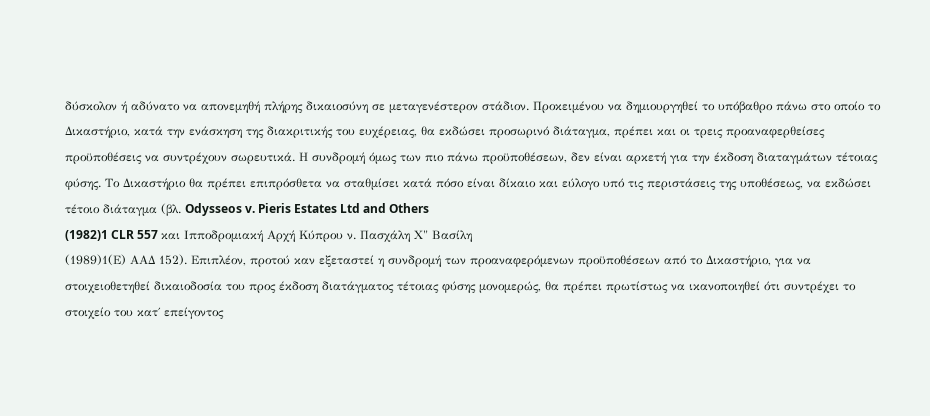δύσκολον ή αδύνατο να απονεμηθή πλήρης δικαιοσύνη σε μεταγενέστερον στάδιον. Προκειμένου να δημιουργηθεί το υπόβαθρο πάνω στο οποίο το Δικαστήριο, κατά την ενάσκηση της διακριτικής του ευχέρειας, θα εκδώσει προσωρινό διάταγμα, πρέπει και οι τρεις προαναφερθείσες προϋποθέσεις να συντρέχουν σωρευτικά. Η συνδρομή όμως των πιο πάνω προϋποθέσεων, δεν είναι αρκετή για την έκδοση διαταγμάτων τέτοιας φύσης. Το Δικαστήριο θα πρέπει επιπρόσθετα να σταθμίσει κατά πόσο είναι δίκαιο και εύλογο υπό τις περιστάσεις της υποθέσεως, να εκδώσει τέτοιο διάταγμα (βλ. Odysseos v. Pieris Estates Ltd and Others
(1982)1 CLR 557 και Ιπποδρομιακή Αρχή Κύπρου ν. Πασχάλη Χ" Βασίλη
(1989)1(Ε) ΑΑΔ 152). Επιπλέον, προτού καν εξεταστεί η συνδρομή των προαναφερόμενων προϋποθέσεων από το Δικαστήριο, για να στοιχειοθετηθεί δικαιοδοσία του προς έκδοση διατάγματος τέτοιας φύσης μονομερώς, θα πρέπει πρωτίστως να ικανοποιηθεί ότι συντρέχει το στοιχείο του κατ΄ επείγοντος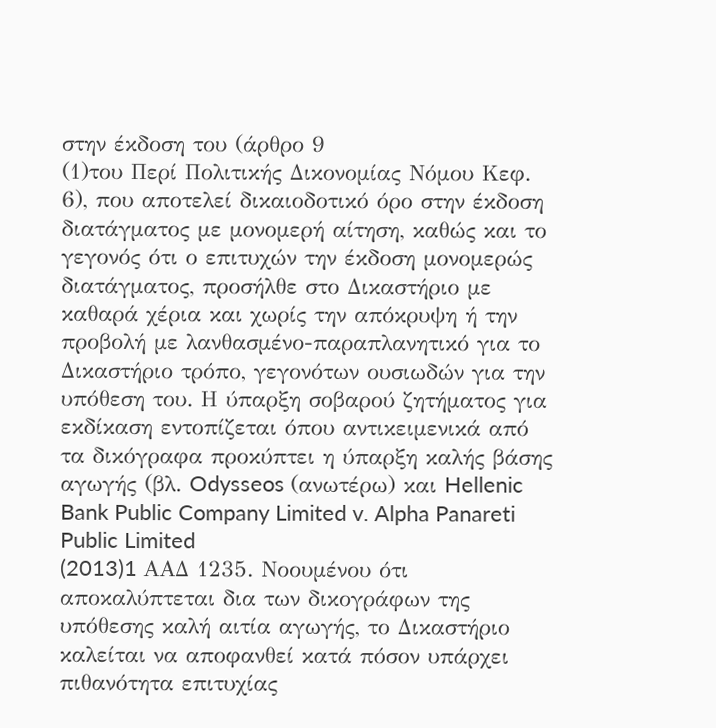στην έκδοση του (άρθρο 9
(1)του Περί Πολιτικής Δικονομίας Νόμου Κεφ. 6), που αποτελεί δικαιοδοτικό όρο στην έκδοση διατάγματος με μονομερή αίτηση, καθώς και το γεγονός ότι ο επιτυχών την έκδοση μονομερώς διατάγματος, προσήλθε στο Δικαστήριο με καθαρά χέρια και χωρίς την απόκρυψη ή την προβολή με λανθασμένο-παραπλανητικό για το Δικαστήριο τρόπο, γεγονότων ουσιωδών για την υπόθεση του. Η ύπαρξη σοβαρού ζητήματος για εκδίκαση εντοπίζεται όπου αντικειμενικά από τα δικόγραφα προκύπτει η ύπαρξη καλής βάσης αγωγής (βλ. Odysseos (ανωτέρω) και Hellenic Bank Public Company Limited v. Alpha Panareti Public Limited
(2013)1 AAΔ 1235. Νοουμένου ότι αποκαλύπτεται δια των δικογράφων της υπόθεσης καλή αιτία αγωγής, το Δικαστήριο καλείται να αποφανθεί κατά πόσον υπάρχει πιθανότητα επιτυχίας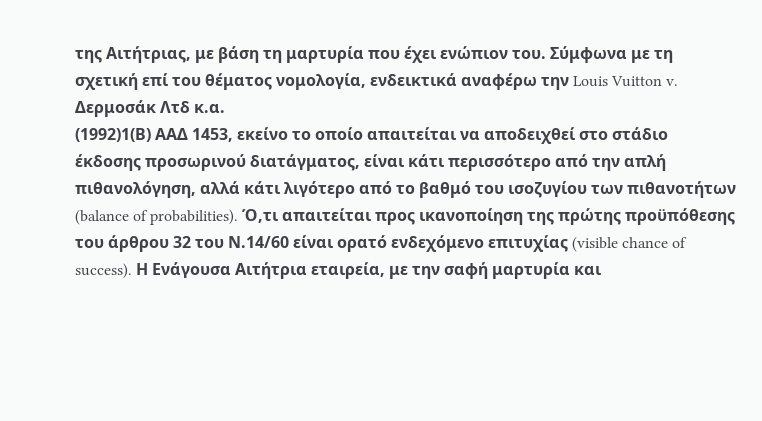της Αιτήτριας, με βάση τη μαρτυρία που έχει ενώπιον του. Σύμφωνα με τη σχετική επί του θέματος νομολογία, ενδεικτικά αναφέρω την Louis Vuitton v. Δερμοσάκ Λτδ κ.α.
(1992)1(Β) ΑΑΔ 1453, εκείνο το οποίο απαιτείται να αποδειχθεί στο στάδιο έκδοσης προσωρινού διατάγματος, είναι κάτι περισσότερο από την απλή πιθανολόγηση, αλλά κάτι λιγότερο από το βαθμό του ισοζυγίου των πιθανοτήτων (balance of probabilities). Ό,τι απαιτείται προς ικανοποίηση της πρώτης προϋπόθεσης του άρθρου 32 του Ν.14/60 είναι ορατό ενδεχόμενο επιτυχίας (visible chance of success). Η Ενάγουσα Αιτήτρια εταιρεία, με την σαφή μαρτυρία και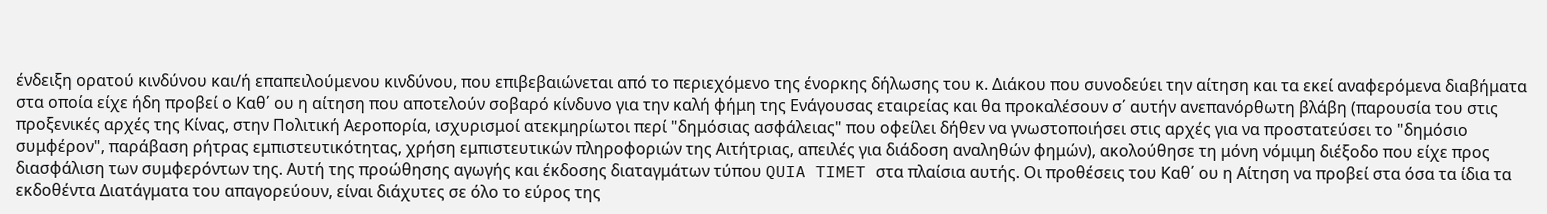ένδειξη ορατού κινδύνου και/ή επαπειλούμενου κινδύνου, που επιβεβαιώνεται από το περιεχόμενο της ένορκης δήλωσης του κ. Διάκου που συνοδεύει την αίτηση και τα εκεί αναφερόμενα διαβήματα στα οποία είχε ήδη προβεί ο Καθ΄ ου η αίτηση που αποτελούν σοβαρό κίνδυνο για την καλή φήμη της Ενάγουσας εταιρείας και θα προκαλέσουν σ΄ αυτήν ανεπανόρθωτη βλάβη (παρουσία του στις προξενικές αρχές της Κίνας, στην Πολιτική Αεροπορία, ισχυρισμοί ατεκμηρίωτοι περί "δημόσιας ασφάλειας" που οφείλει δήθεν να γνωστοποιήσει στις αρχές για να προστατεύσει το "δημόσιο συμφέρον", παράβαση ρήτρας εμπιστευτικότητας, χρήση εμπιστευτικών πληροφοριών της Αιτήτριας, απειλές για διάδοση αναληθών φημών), ακολούθησε τη μόνη νόμιμη διέξοδο που είχε προς διασφάλιση των συμφερόντων της. Αυτή της προώθησης αγωγής και έκδοσης διαταγμάτων τύπου QUIA TIMET στα πλαίσια αυτής. Οι προθέσεις του Καθ΄ ου η Αίτηση να προβεί στα όσα τα ίδια τα εκδοθέντα Διατάγματα του απαγορεύουν, είναι διάχυτες σε όλο το εύρος της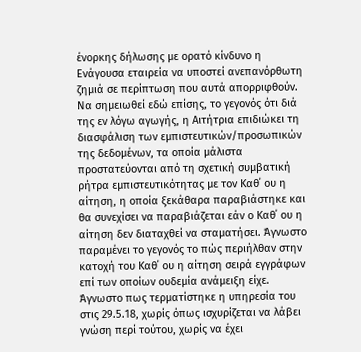ένορκης δήλωσης με ορατό κίνδυνο η Ενάγουσα εταιρεία να υποστεί ανεπανόρθωτη ζημιά σε περίπτωση που αυτά απορριφθούν. Να σημειωθεί εδώ επίσης, το γεγονός ότι διά της εν λόγω αγωγής, η Αιτήτρια επιδιώκει τη διασφάλιση των εμπιστευτικών/προσωπικών της δεδομένων, τα οποία μάλιστα προστατεύονται από τη σχετική συμβατική ρήτρα εμπιστευτικότητας με τον Καθ΄ ου η αίτηση, η οποία ξεκάθαρα παραβιάστηκε και θα συνεχίσει να παραβιάζεται εάν ο Καθ΄ ου η αίτηση δεν διαταχθεί να σταματήσει. Άγνωστο παραμένει το γεγονός το πώς περιήλθαν στην κατοχή του Καθ΄ ου η αίτηση σειρά εγγράφων επί των οποίων ουδεμία ανάμειξη είχε. Άγνωστο πως τερματίστηκε η υπηρεσία του στις 29.5.18, χωρίς όπως ισχυρίζεται να λάβει γνώση περί τούτου, χωρίς να έχει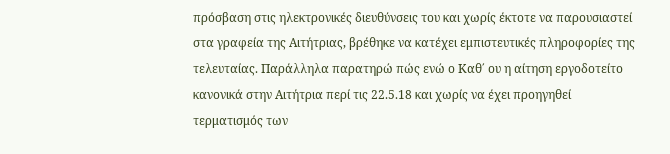πρόσβαση στις ηλεκτρονικές διευθύνσεις του και χωρίς έκτοτε να παρουσιαστεί στα γραφεία της Αιτήτριας, βρέθηκε να κατέχει εμπιστευτικές πληροφορίες της τελευταίας. Παράλληλα παρατηρώ πώς ενώ ο Καθ΄ ου η αίτηση εργοδοτείτο κανονικά στην Αιτήτρια περί τις 22.5.18 και χωρίς να έχει προηγηθεί τερματισμός των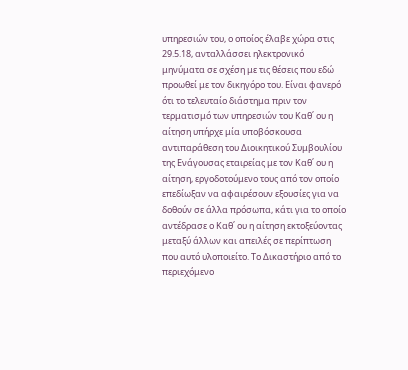υπηρεσιών του, ο οποίος έλαβε χώρα στις 29.5.18, ανταλλάσσει ηλεκτρονικό μηνύματα σε σχέση με τις θέσεις που εδώ προωθεί με τον δικηγόρο του. Είναι φανερό ότι το τελευταίο διάστημα πριν τον τερματισμό των υπηρεσιών του Καθ΄ ου η αίτηση υπήρχε μία υποβόσκουσα αντιπαράθεση του Διοικητικού Συμβουλίου της Ενάγουσας εταιρείας με τον Καθ΄ ου η αίτηση, εργοδοτούμενο τους από τον οποίο επεδίωξαν να αφαιρέσουν εξουσίες για να δοθούν σε άλλα πρόσωπα, κάτι για το οποίο αντέδρασε ο Καθ΄ ου η αίτηση εκτοξεύοντας μεταξύ άλλων και απειλές σε περίπτωση που αυτό υλοποιείτο. Το Δικαστήριο από το περιεχόμενο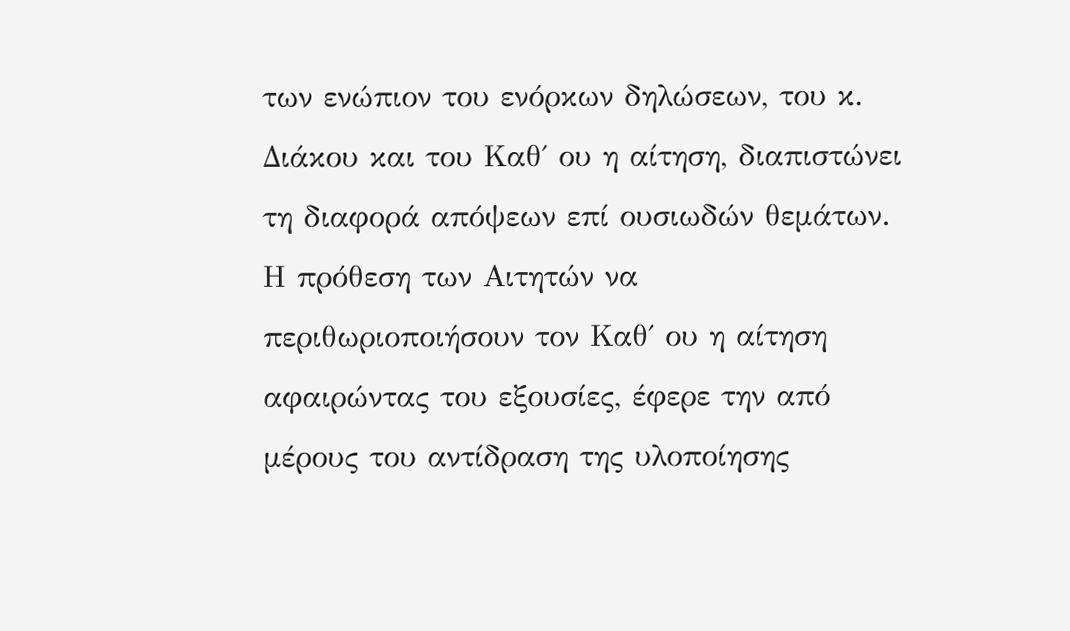των ενώπιον του ενόρκων δηλώσεων, του κ. Διάκου και του Καθ΄ ου η αίτηση, διαπιστώνει τη διαφορά απόψεων επί ουσιωδών θεμάτων. Η πρόθεση των Αιτητών να περιθωριοποιήσουν τον Καθ΄ ου η αίτηση αφαιρώντας του εξουσίες, έφερε την από μέρους του αντίδραση της υλοποίησης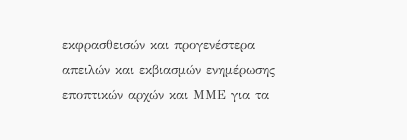εκφρασθεισών και προγενέστερα απειλών και εκβιασμών ενημέρωσης εποπτικών αρχών και ΜΜΕ για τα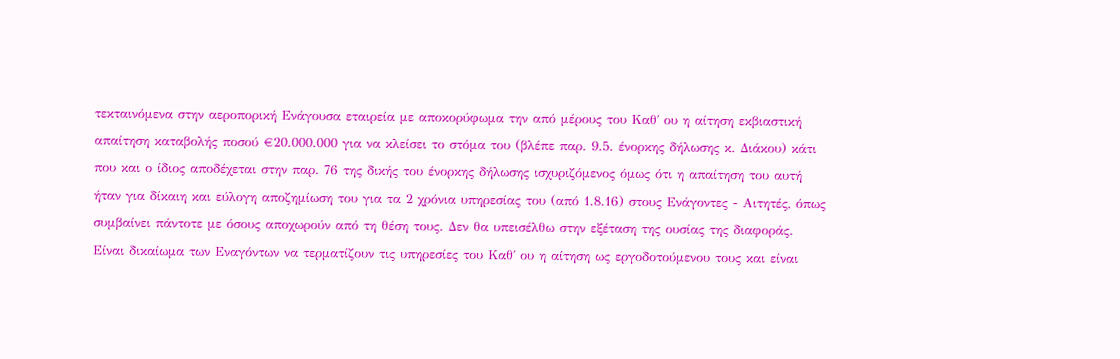τεκταινόμενα στην αεροπορική Ενάγουσα εταιρεία με αποκορύφωμα την από μέρους του Καθ΄ ου η αίτηση εκβιαστική απαίτηση καταβολής ποσού €20.000.000 για να κλείσει το στόμα του (βλέπε παρ. 9.5. ένορκης δήλωσης κ. Διάκου) κάτι που και ο ίδιος αποδέχεται στην παρ. 76 της δικής του ένορκης δήλωσης ισχυριζόμενος όμως ότι η απαίτηση του αυτή ήταν για δίκαιη και εύλογη αποζημίωση του για τα 2 χρόνια υπηρεσίας του (από 1.8.16) στους Ενάγοντες - Αιτητές, όπως συμβαίνει πάντοτε με όσους αποχωρούν από τη θέση τους. Δεν θα υπεισέλθω στην εξέταση της ουσίας της διαφοράς. Είναι δικαίωμα των Εναγόντων να τερματίζουν τις υπηρεσίες του Καθ΄ ου η αίτηση ως εργοδοτούμενου τους και είναι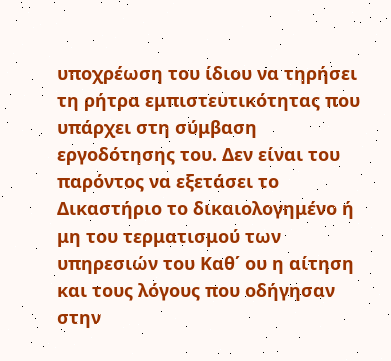υποχρέωση του ίδιου να τηρήσει τη ρήτρα εμπιστευτικότητας που υπάρχει στη σύμβαση εργοδότησης του. Δεν είναι του παρόντος να εξετάσει το Δικαστήριο το δικαιολογημένο ή μη του τερματισμού των υπηρεσιών του Καθ΄ ου η αίτηση και τους λόγους που οδήγησαν στην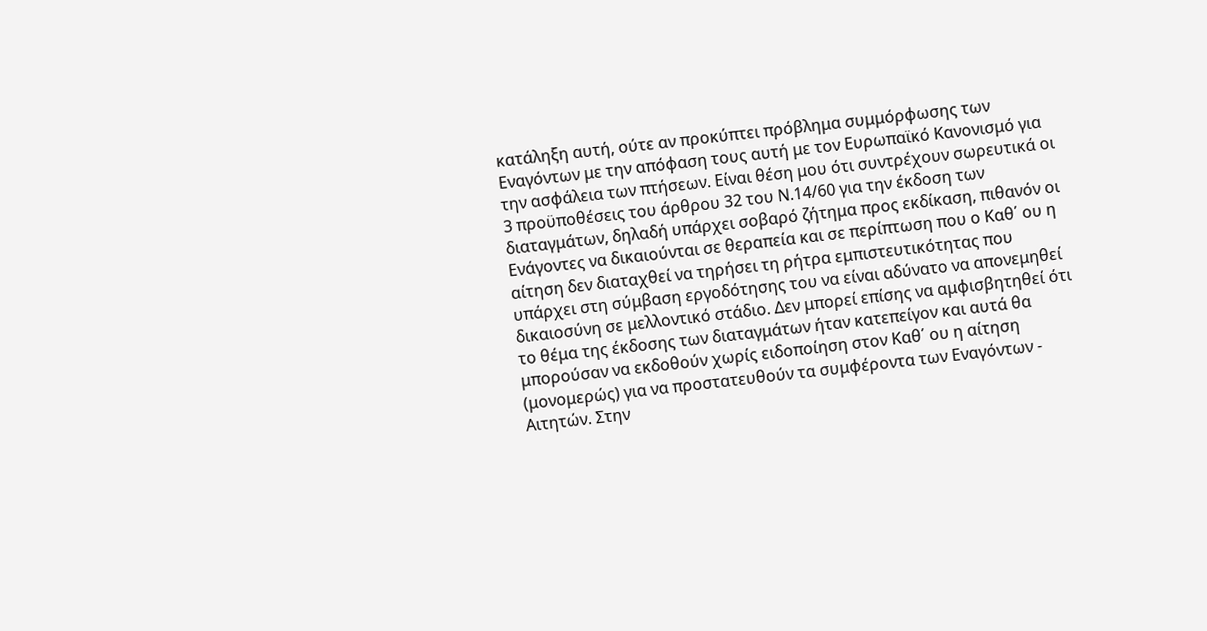κατάληξη αυτή, ούτε αν προκύπτει πρόβλημα συμμόρφωσης των Εναγόντων με την απόφαση τους αυτή με τον Ευρωπαϊκό Κανονισμό για την ασφάλεια των πτήσεων. Είναι θέση μου ότι συντρέχουν σωρευτικά οι 3 προϋποθέσεις του άρθρου 32 του Ν.14/60 για την έκδοση των διαταγμάτων, δηλαδή υπάρχει σοβαρό ζήτημα προς εκδίκαση, πιθανόν οι Ενάγοντες να δικαιούνται σε θεραπεία και σε περίπτωση που ο Καθ΄ ου η αίτηση δεν διαταχθεί να τηρήσει τη ρήτρα εμπιστευτικότητας που υπάρχει στη σύμβαση εργοδότησης του να είναι αδύνατο να απονεμηθεί δικαιοσύνη σε μελλοντικό στάδιο. Δεν μπορεί επίσης να αμφισβητηθεί ότι το θέμα της έκδοσης των διαταγμάτων ήταν κατεπείγον και αυτά θα μπορούσαν να εκδοθούν χωρίς ειδοποίηση στον Καθ΄ ου η αίτηση (μονομερώς) για να προστατευθούν τα συμφέροντα των Εναγόντων - Αιτητών. Στην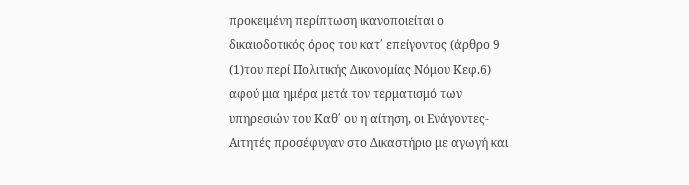προκειμένη περίπτωση ικανοποιείται ο δικαιοδοτικός όρος του κατ΄ επείγοντος (άρθρο 9
(1)του περί Πολιτικής Δικονομίας Νόμου Κεφ.6) αφού μια ημέρα μετά τον τερματισμό των υπηρεσιών του Καθ΄ ου η αίτηση, οι Ενάγοντες-Αιτητές προσέφυγαν στο Δικαστήριο με αγωγή και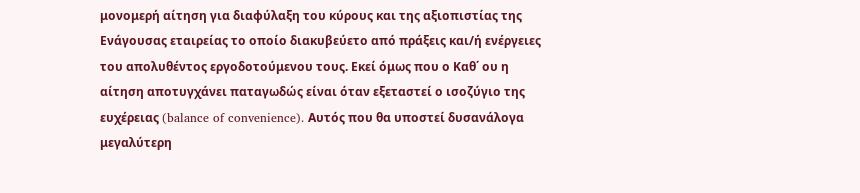μονομερή αίτηση για διαφύλαξη του κύρους και της αξιοπιστίας της Ενάγουσας εταιρείας το οποίο διακυβεύετο από πράξεις και/ή ενέργειες του απολυθέντος εργοδοτούμενου τους. Εκεί όμως που ο Καθ΄ ου η αίτηση αποτυγχάνει παταγωδώς είναι όταν εξεταστεί ο ισοζύγιο της ευχέρειας (balance of convenience). Αυτός που θα υποστεί δυσανάλογα μεγαλύτερη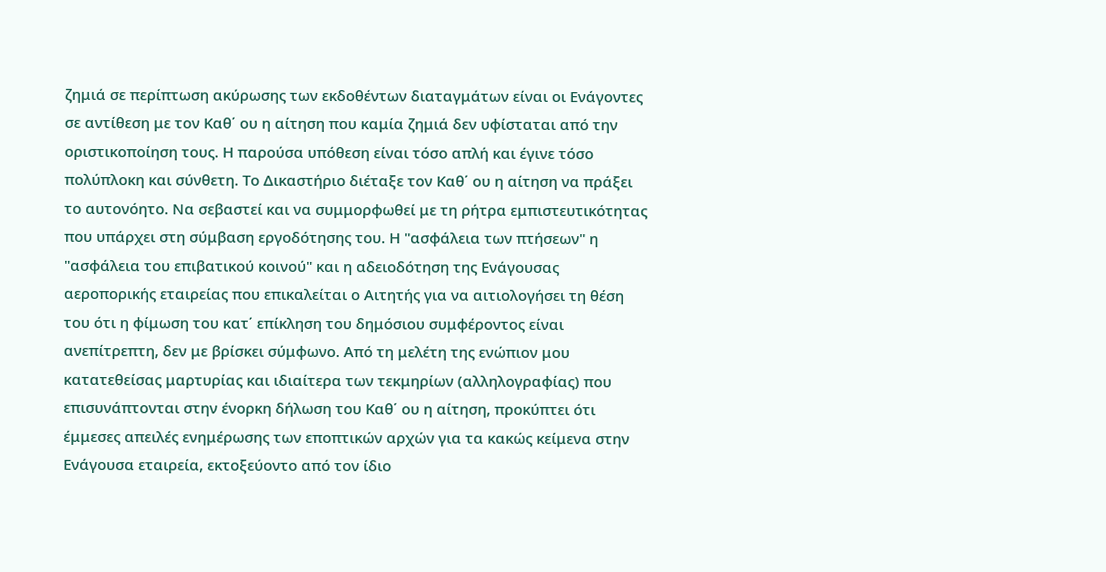ζημιά σε περίπτωση ακύρωσης των εκδοθέντων διαταγμάτων είναι οι Ενάγοντες σε αντίθεση με τον Καθ΄ ου η αίτηση που καμία ζημιά δεν υφίσταται από την οριστικοποίηση τους. Η παρούσα υπόθεση είναι τόσο απλή και έγινε τόσο πολύπλοκη και σύνθετη. Το Δικαστήριο διέταξε τον Καθ΄ ου η αίτηση να πράξει το αυτονόητο. Να σεβαστεί και να συμμορφωθεί με τη ρήτρα εμπιστευτικότητας που υπάρχει στη σύμβαση εργοδότησης του. Η "ασφάλεια των πτήσεων" η "ασφάλεια του επιβατικού κοινού" και η αδειοδότηση της Ενάγουσας αεροπορικής εταιρείας που επικαλείται ο Αιτητής για να αιτιολογήσει τη θέση του ότι η φίμωση του κατ΄ επίκληση του δημόσιου συμφέροντος είναι ανεπίτρεπτη, δεν με βρίσκει σύμφωνο. Από τη μελέτη της ενώπιον μου κατατεθείσας μαρτυρίας και ιδιαίτερα των τεκμηρίων (αλληλογραφίας) που επισυνάπτονται στην ένορκη δήλωση του Καθ΄ ου η αίτηση, προκύπτει ότι έμμεσες απειλές ενημέρωσης των εποπτικών αρχών για τα κακώς κείμενα στην Ενάγουσα εταιρεία, εκτοξεύοντο από τον ίδιο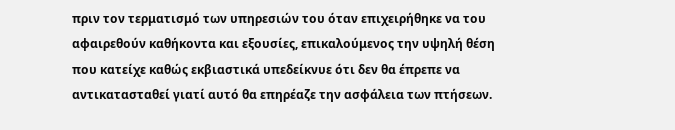πριν τον τερματισμό των υπηρεσιών του όταν επιχειρήθηκε να του αφαιρεθούν καθήκοντα και εξουσίες, επικαλούμενος την υψηλή θέση που κατείχε καθώς εκβιαστικά υπεδείκνυε ότι δεν θα έπρεπε να αντικατασταθεί γιατί αυτό θα επηρέαζε την ασφάλεια των πτήσεων.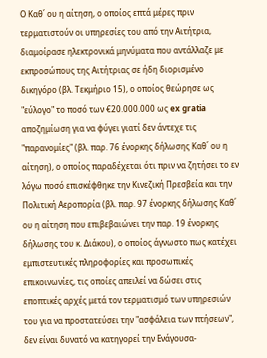Ο Καθ΄ ου η αίτηση, ο οποίος επτά μέρες πριν τερματιστούν οι υπηρεσίες του από την Αιτήτρια, διαμοίρασε ηλεκτρονικά μηνύματα που αντάλλαζε με εκπροσώπους της Αιτήτριας σε ήδη διορισμένο δικηγόρο (βλ. Τεκμήριο 15), ο οποίος θεώρησε ως "εύλογο" το ποσό των €20.000.000 ως ex gratia αποζημίωση για να φύγει γιατί δεν άντεχε τις "παρανομίες" (βλ. παρ. 76 ένορκης δήλωσης Καθ΄ ου η αίτηση), ο οποίος παραδέχεται ότι πριν να ζητήσει το εν λόγω ποσό επισκέφθηκε την Κινεζική Πρεσβεία και την Πολιτική Αεροπορία (βλ. παρ. 97 ένορκης δήλωσης Καθ΄ ου η αίτηση που επιβεβαιώνει την παρ. 19 ένορκης δήλωσης του κ. Διάκου), ο οποίος άγνωστο πως κατέχει εμπιστευτικές πληροφορίες και προσωπικές επικοινωνίες, τις οποίες απειλεί να δώσει στις εποπτικές αρχές μετά τον τερματισμό των υπηρεσιών του για να προστατεύσει την "ασφάλεια των πτήσεων", δεν είναι δυνατό να κατηγορεί την Ενάγουσα-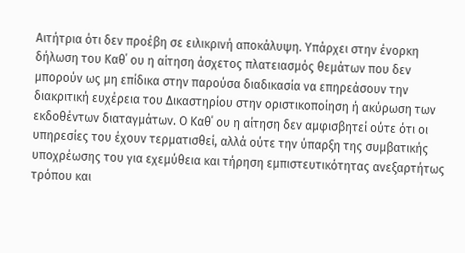Αιτήτρια ότι δεν προέβη σε ειλικρινή αποκάλυψη. Υπάρχει στην ένορκη δήλωση του Καθ΄ ου η αίτηση άσχετος πλατειασμός θεμάτων που δεν μπορούν ως μη επίδικα στην παρούσα διαδικασία να επηρεάσουν την διακριτική ευχέρεια του Δικαστηρίου στην οριστικοποίηση ή ακύρωση των εκδοθέντων διαταγμάτων. Ο Καθ΄ ου η αίτηση δεν αμφισβητεί ούτε ότι οι υπηρεσίες του έχουν τερματισθεί, αλλά ούτε την ύπαρξη της συμβατικής υποχρέωσης του για εχεμύθεια και τήρηση εμπιστευτικότητας ανεξαρτήτως τρόπου και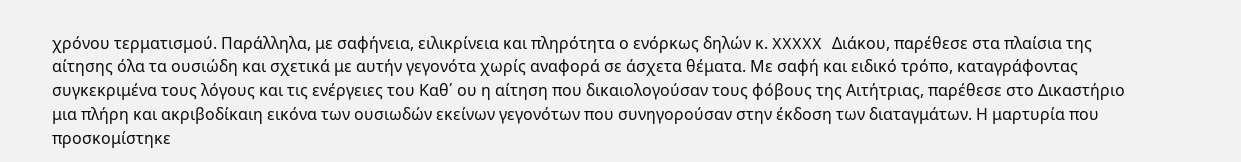χρόνου τερματισμού. Παράλληλα, με σαφήνεια, ειλικρίνεια και πληρότητα ο ενόρκως δηλών κ. XXXXX Διάκου, παρέθεσε στα πλαίσια της αίτησης όλα τα ουσιώδη και σχετικά με αυτήν γεγονότα χωρίς αναφορά σε άσχετα θέματα. Με σαφή και ειδικό τρόπο, καταγράφοντας συγκεκριμένα τους λόγους και τις ενέργειες του Καθ΄ ου η αίτηση που δικαιολογούσαν τους φόβους της Αιτήτριας, παρέθεσε στο Δικαστήριο μια πλήρη και ακριβοδίκαιη εικόνα των ουσιωδών εκείνων γεγονότων που συνηγορούσαν στην έκδοση των διαταγμάτων. Η μαρτυρία που προσκομίστηκε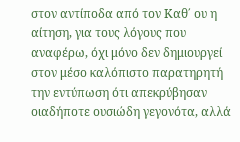στον αντίποδα από τον Καθ΄ ου η αίτηση, για τους λόγους που αναφέρω, όχι μόνο δεν δημιουργεί στον μέσο καλόπιστο παρατηρητή την εντύπωση ότι απεκρύβησαν οιαδήποτε ουσιώδη γεγονότα, αλλά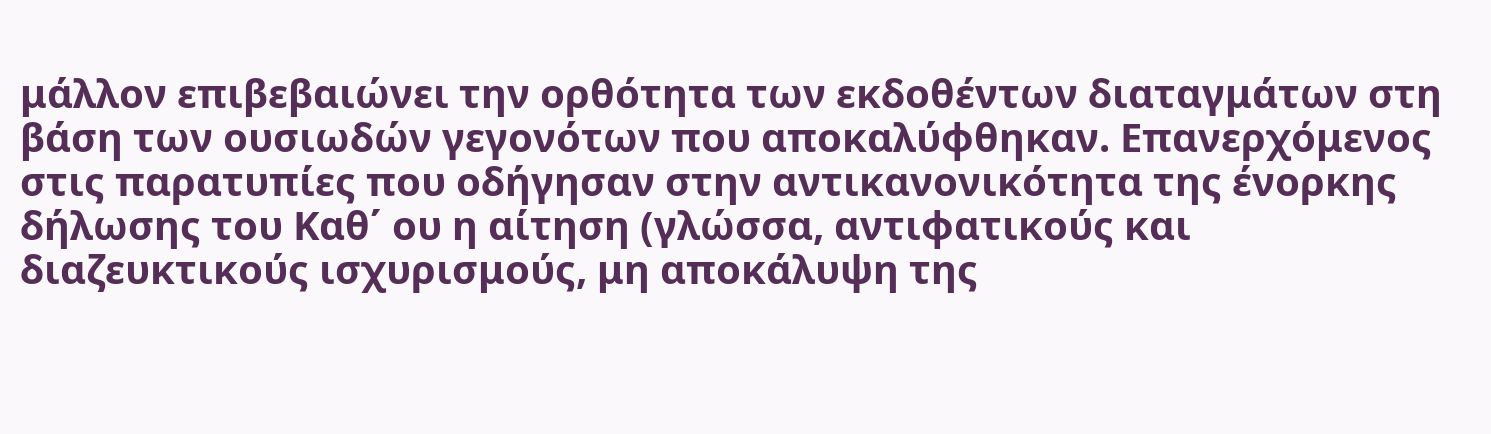μάλλον επιβεβαιώνει την ορθότητα των εκδοθέντων διαταγμάτων στη βάση των ουσιωδών γεγονότων που αποκαλύφθηκαν. Επανερχόμενος στις παρατυπίες που οδήγησαν στην αντικανονικότητα της ένορκης δήλωσης του Καθ΄ ου η αίτηση (γλώσσα, αντιφατικούς και διαζευκτικούς ισχυρισμούς, μη αποκάλυψη της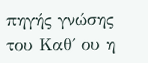πηγής γνώσης του Καθ΄ ου η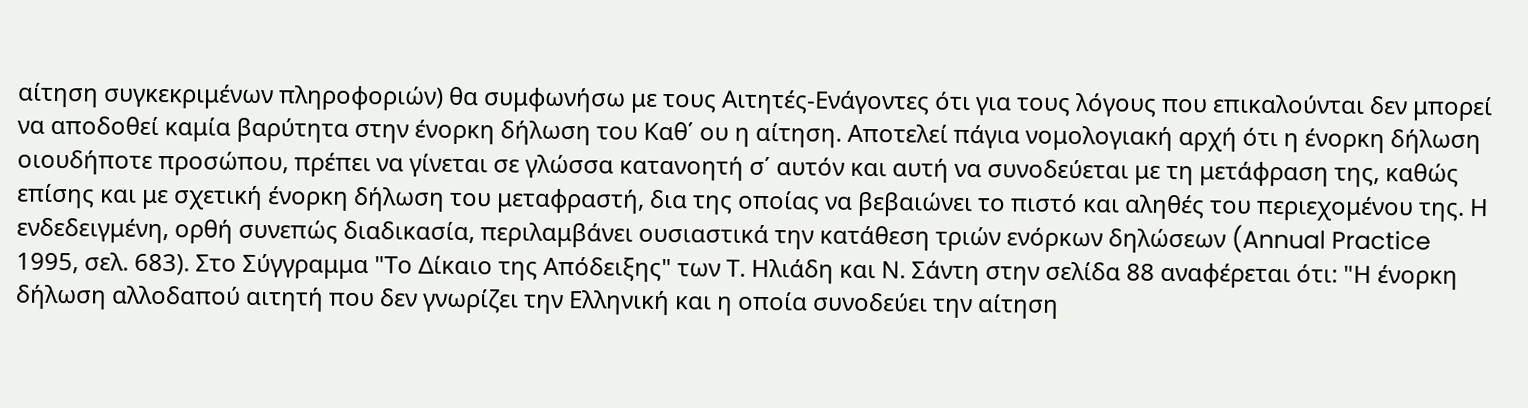αίτηση συγκεκριμένων πληροφοριών) θα συμφωνήσω με τους Αιτητές-Ενάγοντες ότι για τους λόγους που επικαλούνται δεν μπορεί να αποδοθεί καμία βαρύτητα στην ένορκη δήλωση του Καθ΄ ου η αίτηση. Αποτελεί πάγια νομολογιακή αρχή ότι η ένορκη δήλωση οιουδήποτε προσώπου, πρέπει να γίνεται σε γλώσσα κατανοητή σ΄ αυτόν και αυτή να συνοδεύεται με τη μετάφραση της, καθώς επίσης και με σχετική ένορκη δήλωση του μεταφραστή, δια της οποίας να βεβαιώνει το πιστό και αληθές του περιεχομένου της. Η ενδεδειγμένη, ορθή συνεπώς διαδικασία, περιλαμβάνει ουσιαστικά την κατάθεση τριών ενόρκων δηλώσεων (Annual Practice 1995, σελ. 683). Στο Σύγγραμμα "Το Δίκαιο της Απόδειξης" των Τ. Ηλιάδη και Ν. Σάντη στην σελίδα 88 αναφέρεται ότι: "Η ένορκη δήλωση αλλοδαπού αιτητή που δεν γνωρίζει την Ελληνική και η οποία συνοδεύει την αίτηση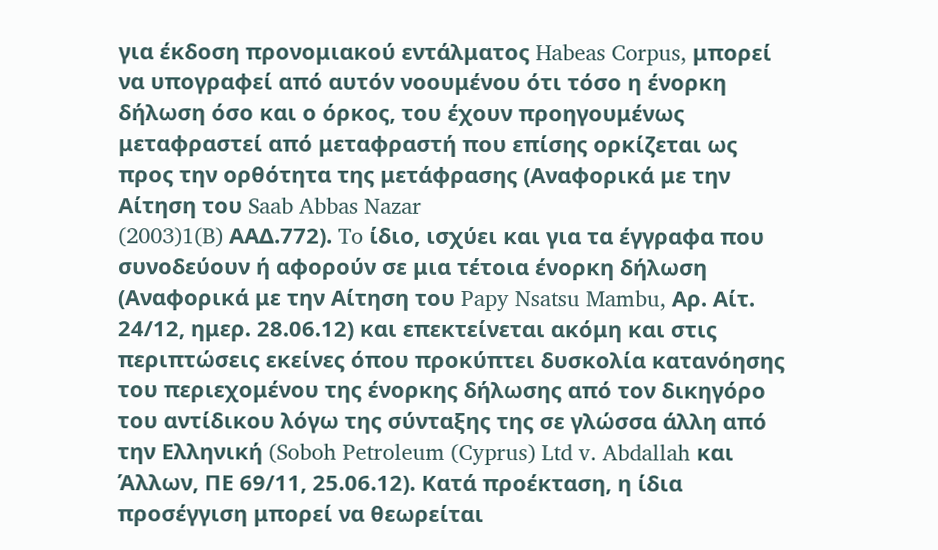για έκδοση προνομιακού εντάλματος Habeas Corpus, μπορεί να υπογραφεί από αυτόν νοουμένου ότι τόσο η ένορκη δήλωση όσο και ο όρκος, του έχουν προηγουμένως μεταφραστεί από μεταφραστή που επίσης ορκίζεται ως προς την ορθότητα της μετάφρασης (Αναφορικά με την Αίτηση του Saab Abbas Nazar
(2003)1(B) AAΔ.772). To ίδιο, ισχύει και για τα έγγραφα που συνοδεύουν ή αφορούν σε μια τέτοια ένορκη δήλωση (Αναφορικά με την Αίτηση του Papy Nsatsu Mambu, Αρ. Αίτ. 24/12, ημερ. 28.06.12) και επεκτείνεται ακόμη και στις περιπτώσεις εκείνες όπου προκύπτει δυσκολία κατανόησης του περιεχομένου της ένορκης δήλωσης από τον δικηγόρο του αντίδικου λόγω της σύνταξης της σε γλώσσα άλλη από την Ελληνική (Soboh Petroleum (Cyprus) Ltd v. Abdallah και Άλλων, ΠΕ 69/11, 25.06.12). Κατά προέκταση, η ίδια προσέγγιση μπορεί να θεωρείται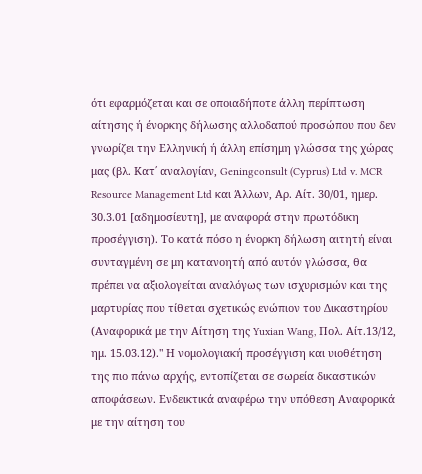ότι εφαρμόζεται και σε οποιαδήποτε άλλη περίπτωση αίτησης ή ένορκης δήλωσης αλλοδαπού προσώπου που δεν γνωρίζει την Ελληνική ή άλλη επίσημη γλώσσα της χώρας μας (βλ. Κατ΄ αναλογίαν, Geningconsult (Cyprus) Ltd v. MCR Resource Management Ltd και Άλλων, Αρ. Αίτ. 30/01, ημερ. 30.3.01 [αδημοσίευτη], με αναφορά στην πρωτόδικη προσέγγιση). Το κατά πόσο η ένορκη δήλωση αιτητή είναι συνταγμένη σε μη κατανοητή από αυτόν γλώσσα, θα πρέπει να αξιολογείται αναλόγως των ισχυρισμών και της μαρτυρίας που τίθεται σχετικώς ενώπιον του Δικαστηρίου (Αναφορικά με την Αίτηση της Yuxian Wang, Πολ. Αίτ.13/12, ημ. 15.03.12)." Η νομολογιακή προσέγγιση και υιοθέτηση της πιο πάνω αρχής, εντοπίζεται σε σωρεία δικαστικών αποφάσεων. Ενδεικτικά αναφέρω την υπόθεση Αναφορικά με την αίτηση του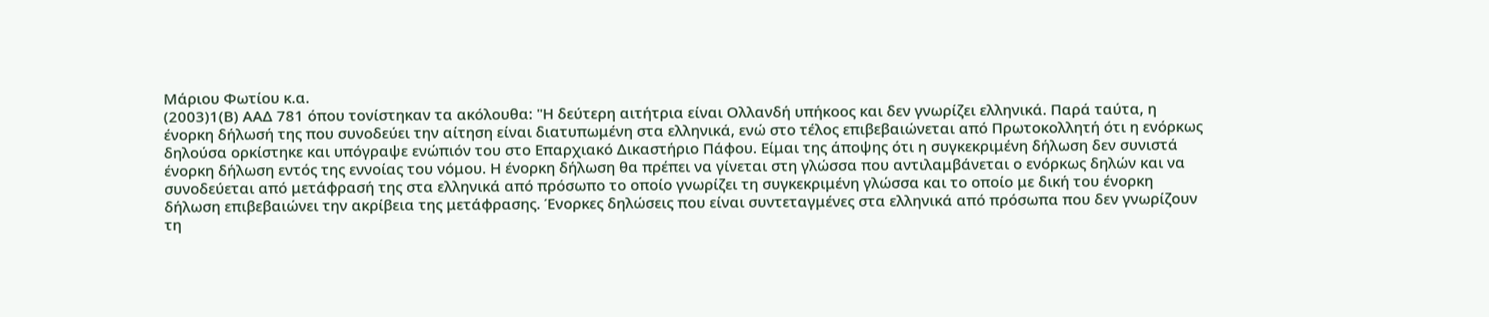Μάριου Φωτίου κ.α.
(2003)1(Β) ΑΑΔ 781 όπου τονίστηκαν τα ακόλουθα: "Η δεύτερη αιτήτρια είναι Ολλανδή υπήκοος και δεν γνωρίζει ελληνικά. Παρά ταύτα, η ένορκη δήλωσή της που συνοδεύει την αίτηση είναι διατυπωμένη στα ελληνικά, ενώ στο τέλος επιβεβαιώνεται από Πρωτοκολλητή ότι η ενόρκως δηλούσα ορκίστηκε και υπόγραψε ενώπιόν του στο Επαρχιακό Δικαστήριο Πάφου. Είμαι της άποψης ότι η συγκεκριμένη δήλωση δεν συνιστά ένορκη δήλωση εντός της εννοίας του νόμου. Η ένορκη δήλωση θα πρέπει να γίνεται στη γλώσσα που αντιλαμβάνεται ο ενόρκως δηλών και να συνοδεύεται από μετάφρασή της στα ελληνικά από πρόσωπο το οποίο γνωρίζει τη συγκεκριμένη γλώσσα και το οποίο με δική του ένορκη δήλωση επιβεβαιώνει την ακρίβεια της μετάφρασης. Ένορκες δηλώσεις που είναι συντεταγμένες στα ελληνικά από πρόσωπα που δεν γνωρίζουν τη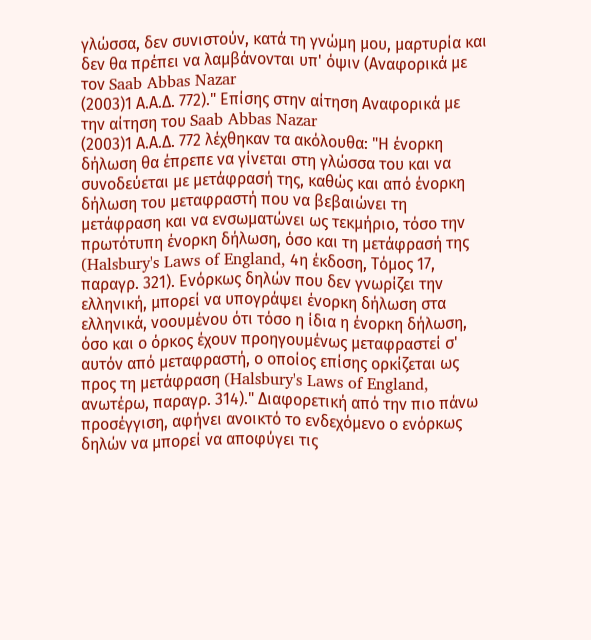γλώσσα, δεν συνιστούν, κατά τη γνώμη μου, μαρτυρία και δεν θα πρέπει να λαμβάνονται υπ' όψιν (Αναφορικά με τον Saab Abbas Nazar
(2003)1 Α.Α.Δ. 772)." Επίσης στην αίτηση Αναφορικά με την αίτηση του Saab Abbas Nazar
(2003)1 Α.Α.Δ. 772 λέχθηκαν τα ακόλουθα: "Η ένορκη δήλωση θα έπρεπε να γίνεται στη γλώσσα του και να συνοδεύεται με μετάφρασή της, καθώς και από ένορκη δήλωση του μεταφραστή που να βεβαιώνει τη μετάφραση και να ενσωματώνει ως τεκμήριο, τόσο την πρωτότυπη ένορκη δήλωση, όσο και τη μετάφρασή της (Halsbury's Laws of England, 4η έκδοση, Τόμος 17, παραγρ. 321). Ενόρκως δηλών που δεν γνωρίζει την ελληνική, μπορεί να υπογράψει ένορκη δήλωση στα ελληνικά, νοουμένου ότι τόσο η ίδια η ένορκη δήλωση, όσο και ο όρκος έχουν προηγουμένως μεταφραστεί σ' αυτόν από μεταφραστή, ο οποίος επίσης ορκίζεται ως προς τη μετάφραση (Halsbury's Laws of England, ανωτέρω, παραγρ. 314)." Διαφορετική από την πιο πάνω προσέγγιση, αφήνει ανοικτό το ενδεχόμενο ο ενόρκως δηλών να μπορεί να αποφύγει τις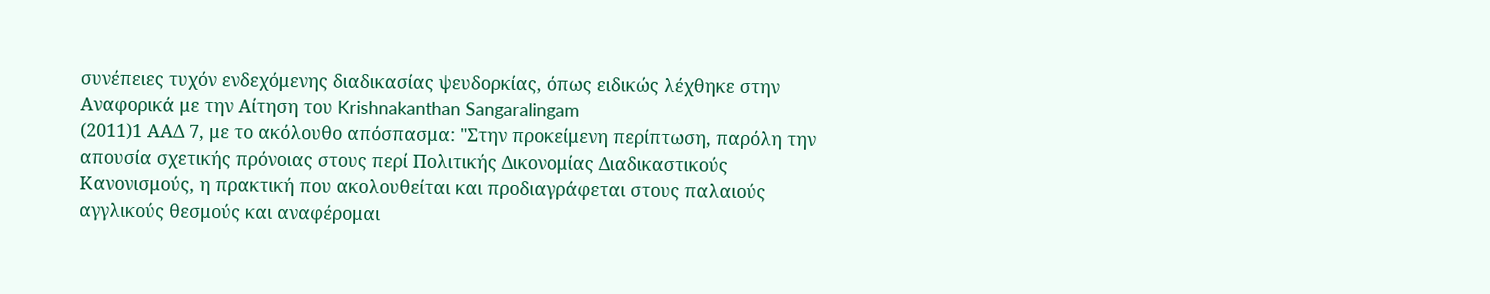συνέπειες τυχόν ενδεχόμενης διαδικασίας ψευδορκίας, όπως ειδικώς λέχθηκε στην Αναφορικά με την Αίτηση του Krishnakanthan Sangaralingam
(2011)1 ΑΑΔ 7, με το ακόλουθο απόσπασμα: "Στην προκείμενη περίπτωση, παρόλη την απουσία σχετικής πρόνοιας στους περί Πολιτικής Δικονομίας Διαδικαστικούς Κανονισμούς, η πρακτική που ακολουθείται και προδιαγράφεται στους παλαιούς αγγλικούς θεσμούς και αναφέρομαι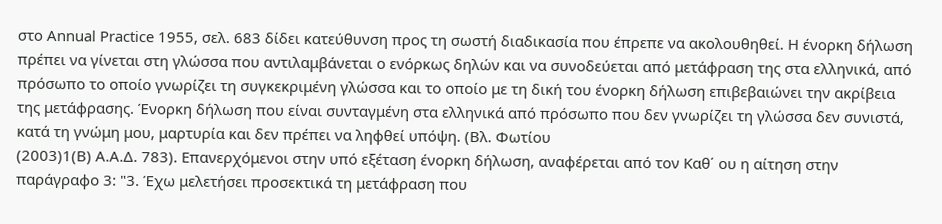στο Annual Practice 1955, σελ. 683 δίδει κατεύθυνση προς τη σωστή διαδικασία που έπρεπε να ακολουθηθεί. Η ένορκη δήλωση πρέπει να γίνεται στη γλώσσα που αντιλαμβάνεται ο ενόρκως δηλών και να συνοδεύεται από μετάφραση της στα ελληνικά, από πρόσωπο το οποίο γνωρίζει τη συγκεκριμένη γλώσσα και το οποίο με τη δική του ένορκη δήλωση επιβεβαιώνει την ακρίβεια της μετάφρασης. Ένορκη δήλωση που είναι συνταγμένη στα ελληνικά από πρόσωπο που δεν γνωρίζει τη γλώσσα δεν συνιστά, κατά τη γνώμη μου, μαρτυρία και δεν πρέπει να ληφθεί υπόψη. (Βλ. Φωτίου
(2003)1(Β) Α.Α.Δ. 783). Επανερχόμενοι στην υπό εξέταση ένορκη δήλωση, αναφέρεται από τον Καθ΄ ου η αίτηση στην παράγραφο 3: "3. Έχω μελετήσει προσεκτικά τη μετάφραση που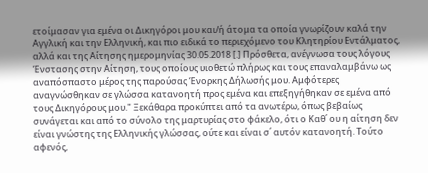ετοίμασαν για εμένα οι Δικηγόροι μου και/ή άτομα τα οποία γνωρίζουν καλά την Αγγλική και την Ελληνική, και πιο ειδικά το περιεχόμενο του Κλητηρίου Εντάλματος, αλλά και της Αίτησης ημερομηνίας 30.05.2018 [.] Πρόσθετα, ανέγνωσα τους λόγους Ένστασης στην Αίτηση, τους οποίους υιοθετώ πλήρως και τους επαναλαμβάνω ως αναπόσπαστο μέρος της παρούσας Ένορκης Δήλωσής μου. Αμφότερες αναγνώσθηκαν σε γλώσσα κατανοητή προς εμένα και επεξηγήθηκαν σε εμένα από τους Δικηγόρους μου." Ξεκάθαρα προκύπτει από τα ανωτέρω, όπως βεβαίως συνάγεται και από το σύνολο της μαρτυρίας στο φάκελο, ότι ο Καθ΄ ου η αίτηση δεν είναι γνώστης της Ελληνικής γλώσσας, ούτε και είναι σ΄ αυτόν κατανοητή. Τούτο αφενός,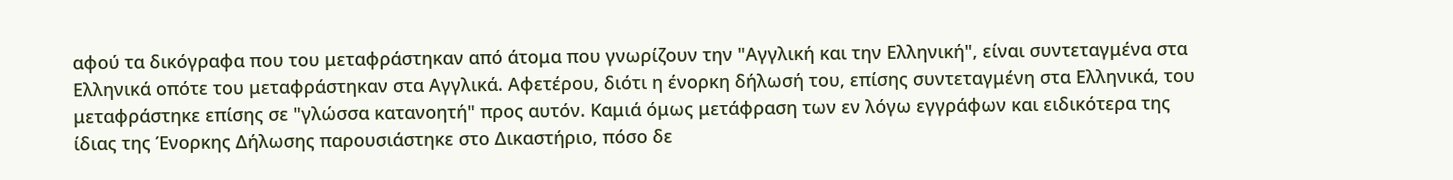αφού τα δικόγραφα που του μεταφράστηκαν από άτομα που γνωρίζουν την "Αγγλική και την Ελληνική", είναι συντεταγμένα στα Ελληνικά οπότε του μεταφράστηκαν στα Αγγλικά. Αφετέρου, διότι η ένορκη δήλωσή του, επίσης συντεταγμένη στα Ελληνικά, του μεταφράστηκε επίσης σε "γλώσσα κατανοητή" προς αυτόν. Καμιά όμως μετάφραση των εν λόγω εγγράφων και ειδικότερα της ίδιας της Ένορκης Δήλωσης παρουσιάστηκε στο Δικαστήριο, πόσο δε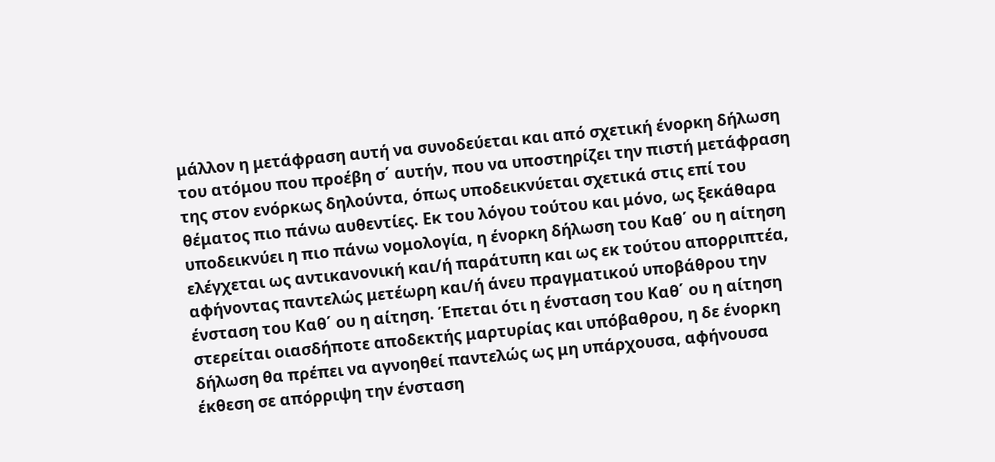μάλλον η μετάφραση αυτή να συνοδεύεται και από σχετική ένορκη δήλωση του ατόμου που προέβη σ΄ αυτήν, που να υποστηρίζει την πιστή μετάφραση της στον ενόρκως δηλούντα, όπως υποδεικνύεται σχετικά στις επί του θέματος πιο πάνω αυθεντίες. Εκ του λόγου τούτου και μόνο, ως ξεκάθαρα υποδεικνύει η πιο πάνω νομολογία, η ένορκη δήλωση του Καθ΄ ου η αίτηση ελέγχεται ως αντικανονική και/ή παράτυπη και ως εκ τούτου απορριπτέα, αφήνοντας παντελώς μετέωρη και/ή άνευ πραγματικού υποβάθρου την ένσταση του Καθ΄ ου η αίτηση. Έπεται ότι η ένσταση του Καθ΄ ου η αίτηση στερείται οιασδήποτε αποδεκτής μαρτυρίας και υπόβαθρου, η δε ένορκη δήλωση θα πρέπει να αγνοηθεί παντελώς ως μη υπάρχουσα, αφήνουσα έκθεση σε απόρριψη την ένσταση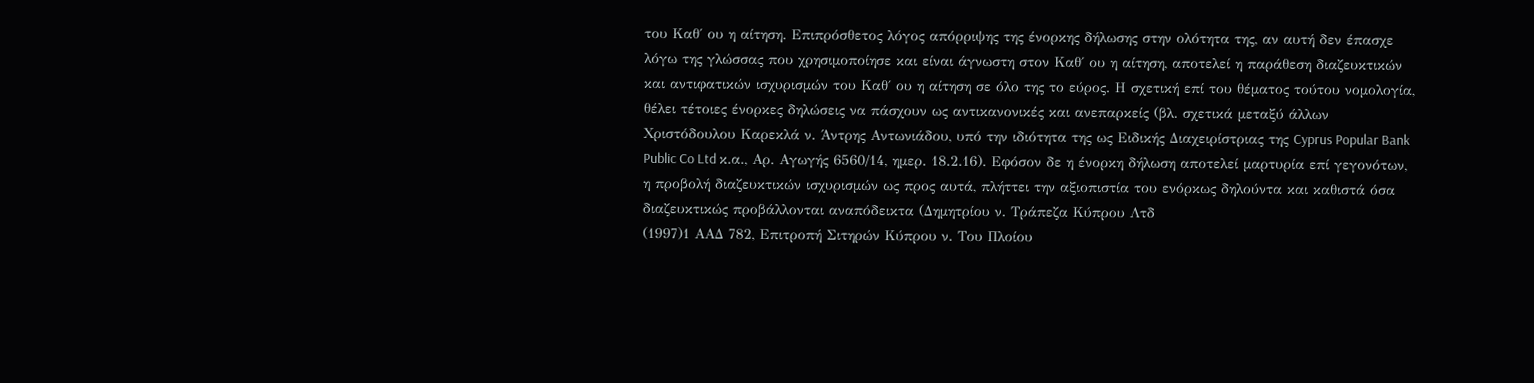του Καθ΄ ου η αίτηση. Επιπρόσθετος λόγος απόρριψης της ένορκης δήλωσης στην ολότητα της, αν αυτή δεν έπασχε λόγω της γλώσσας που χρησιμοποίησε και είναι άγνωστη στον Καθ΄ ου η αίτηση, αποτελεί η παράθεση διαζευκτικών και αντιφατικών ισχυρισμών του Καθ΄ ου η αίτηση σε όλο της το εύρος. Η σχετική επί του θέματος τούτου νομολογία, θέλει τέτοιες ένορκες δηλώσεις να πάσχουν ως αντικανονικές και ανεπαρκείς (βλ. σχετικά μεταξύ άλλων Χριστόδουλου Καρεκλά ν. Άντρης Αντωνιάδου, υπό την ιδιότητα της ως Ειδικής Διαχειρίστριας της Cyprus Popular Bank Public Co Ltd κ.α., Αρ. Αγωγής 6560/14, ημερ. 18.2.16). Εφόσον δε η ένορκη δήλωση αποτελεί μαρτυρία επί γεγονότων, η προβολή διαζευκτικών ισχυρισμών ως προς αυτά, πλήττει την αξιοπιστία του ενόρκως δηλούντα και καθιστά όσα διαζευκτικώς προβάλλονται αναπόδεικτα (Δημητρίου ν. Τράπεζα Κύπρου Λτδ
(1997)1 ΑΑΔ 782, Επιτροπή Σιτηρών Κύπρου ν. Του Πλοίου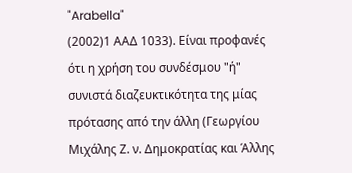"Arabella"
(2002)1 ΑΑΔ 1033). Είναι προφανές ότι η χρήση του συνδέσμου "ή" συνιστά διαζευκτικότητα της μίας πρότασης από την άλλη (Γεωργίου Μιχάλης Ζ. ν. Δημοκρατίας και Άλλης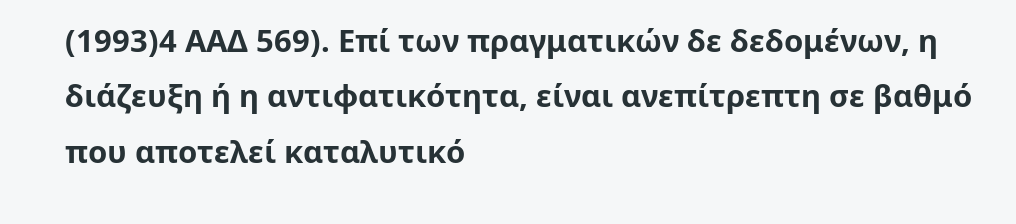(1993)4 ΑΑΔ 569). Επί των πραγματικών δε δεδομένων, η διάζευξη ή η αντιφατικότητα, είναι ανεπίτρεπτη σε βαθμό που αποτελεί καταλυτικό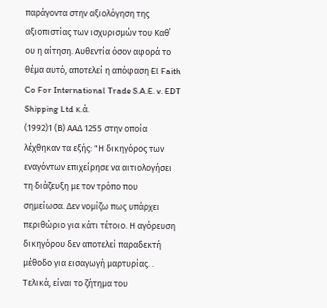παράγοντα στην αξιολόγηση της αξιοπιστίας των ισχυρισμών του Καθ΄ ου η αίτηση. Αυθεντία όσον αφορά το θέμα αυτό, αποτελεί η απόφαση El Faith Co For International Trade S.A.E. v. EDT Shipping Ltd κ.ά.
(1992)1 (Β) ΑΑΔ 1255 στην οποία λέχθηκαν τα εξής: "Η δικηγόρος των εναγόντων επιχείρησε να αιτιολογήσει τη διάζευξη με τον τρόπο που σημείωσα. Δεν νομίζω πως υπάρχει περιθώριο για κάτι τέτοιο. Η αγόρευση δικηγόρου δεν αποτελεί παραδεκτή μέθοδο για εισαγωγή μαρτυρίας. . Τελικά, είναι το ζήτημα του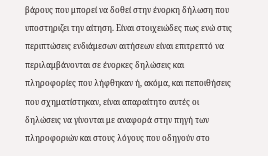βάρους που μπορεί να δοθεί στην ένορκη δήλωση που υποστηριζει την αίτηση. Είναι στοιχειώδες πως ενώ στις περιπτώσεις ενδιάμεσων αιτήσεων είναι επιτρεπτό να περιλαμβάνονται σε ένορκες δηλώσεις και πληροφορίες που λήφθηκαν ή, ακόμα, και πεποιθήσεις που σχηματίστηκαν, είναι απαραίτητο αυτές οι δηλώσεις να γίνονται με αναφορά στην πηγή των πληροφοριών και στους λόγους που οδηγούν στο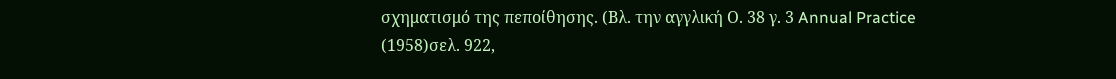σχηματισμό της πεποίθησης. (Βλ. την αγγλική Ο. 38 γ. 3 Annual Practice
(1958)σελ. 922,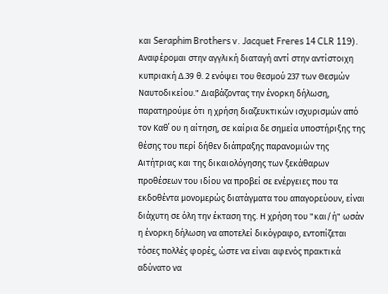και Seraphim Brothers v. Jacquet Freres 14 CLR 119). Αναφέρομαι στην αγγλική διαταγή αντί στην αντίστοιχη κυπριακή Δ.39 θ. 2 ενόψει του θεσμού 237 των Θεσμών Ναυτοδικείου." Διαβάζοντας την ένορκη δήλωση, παρατηρούμε ότι η χρήση διαζευκτικών ισχυρισμών από τον Καθ΄ ου η αίτηση, σε καίρια δε σημεία υποστήριξης της θέσης του περί δήθεν διάπραξης παρανομιών της Αιτήτριας και της δικαιολόγησης των ξεκάθαρων προθέσεων του ιδίου να προβεί σε ενέργειες που τα εκδοθέντα μονομερώς διατάγματα του απαγορεύουν, είναι διάχυτη σε όλη την έκταση της. Η χρήση του "και/ή" ωσάν η ένορκη δήλωση να αποτελεί δικόγραφο, εντοπίζεται τόσες πολλές φορές, ώστε να είναι αφενός πρακτικά αδύνατο να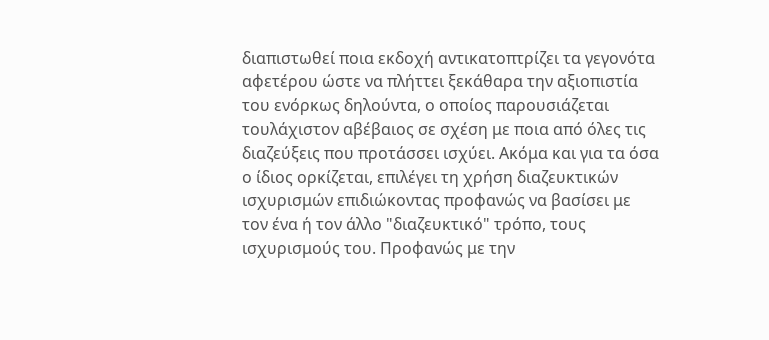διαπιστωθεί ποια εκδοχή αντικατοπτρίζει τα γεγονότα αφετέρου ώστε να πλήττει ξεκάθαρα την αξιοπιστία του ενόρκως δηλούντα, ο οποίος παρουσιάζεται τουλάχιστον αβέβαιος σε σχέση με ποια από όλες τις διαζεύξεις που προτάσσει ισχύει. Ακόμα και για τα όσα ο ίδιος ορκίζεται, επιλέγει τη χρήση διαζευκτικών ισχυρισμών επιδιώκοντας προφανώς να βασίσει με τον ένα ή τον άλλο "διαζευκτικό" τρόπο, τους ισχυρισμούς του. Προφανώς με την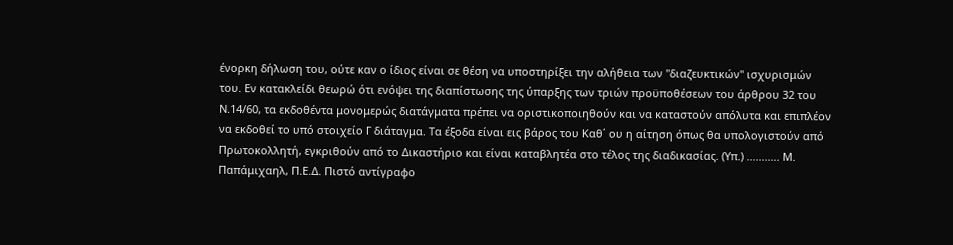ένορκη δήλωση του, ούτε καν ο ίδιος είναι σε θέση να υποστηρίξει την αλήθεια των "διαζευκτικών" ισχυρισμών του. Εν κατακλείδι θεωρώ ότι ενόψει της διαπίστωσης της ύπαρξης των τριών προϋποθέσεων του άρθρου 32 του Ν.14/60, τα εκδοθέντα μονομερώς διατάγματα πρέπει να οριστικοποιηθούν και να καταστούν απόλυτα και επιπλέον να εκδοθεί το υπό στοιχείο Γ διάταγμα. Τα έξοδα είναι εις βάρος του Καθ΄ ου η αίτηση όπως θα υπολογιστούν από Πρωτοκολλητή, εγκριθούν από το Δικαστήριο και είναι καταβλητέα στο τέλος της διαδικασίας. (Υπ.) ........... Μ. Παπάμιχαηλ, Π.Ε.Δ. Πιστό αντίγραφο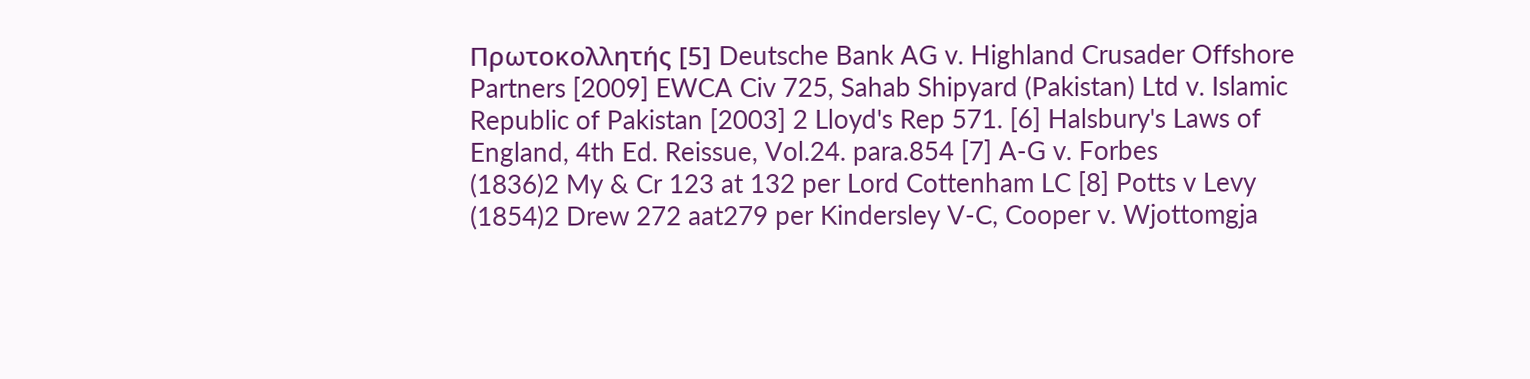Πρωτοκολλητής [5] Deutsche Bank AG v. Highland Crusader Offshore Partners [2009] EWCA Civ 725, Sahab Shipyard (Pakistan) Ltd v. Islamic Republic of Pakistan [2003] 2 Lloyd's Rep 571. [6] Halsbury's Laws of England, 4th Ed. Reissue, Vol.24. para.854 [7] A-G v. Forbes
(1836)2 My & Cr 123 at 132 per Lord Cottenham LC [8] Potts v Levy
(1854)2 Drew 272 aat279 per Kindersley V-C, Cooper v. Wjottomgja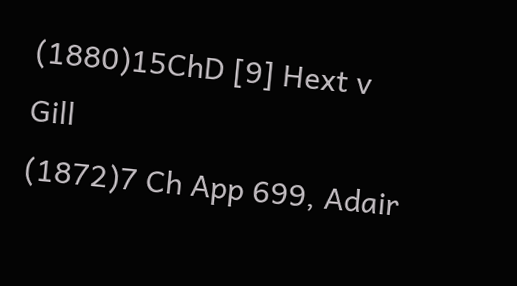(1880)15ChD [9] Hext v Gill
(1872)7 Ch App 699, Adair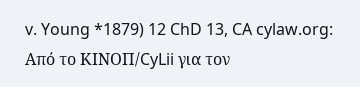v. Young *1879) 12 ChD 13, CA cylaw.org: Από το ΚΙΝOΠ/CyLii για τον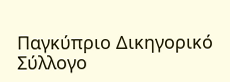Παγκύπριο Δικηγορικό Σύλλογο